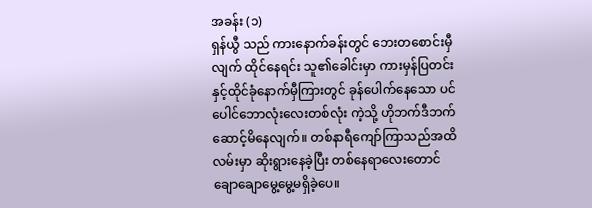အခန်း (၁)
ရှန်ယွီ သည် ကားနောက်ခန်းတွင် ဘေးတစောင်းမှီလျက် ထိုင်နေရင်း သူ၏ခေါင်းမှာ ကားမှန်ပြတင်းနှင့်ထိုင်ခုံနောက်မှီကြားတွင် ခုန်ပေါက်နေသော ပင်ပေါင်ဘောလုံးလေးတစ်လုံး ကဲ့သို့ ဟိုဘက်ဒီဘက် ဆောင့်မိနေလျက်။ တစ်နာရီကျော်ကြာသည်အထိ လမ်းမှာ ဆိုးရွားနေခဲ့ပြီး တစ်နေရာလေးတောင် ချောချောမွေ့မွေ့မရှိခဲ့ပေ။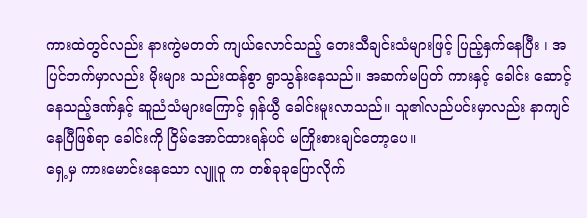ကားထဲတွင်လည်း နားကွဲမတတ် ကျယ်လောင်သည့် တေးသီချင်းသံများဖြင့် ပြည့်နှက်နေပြီး ၊ အပြင်ဘက်မှာလည်း မိုးများ သည်းထန်စွာ ရွာသွန်းနေသည်။ အဆက်မပြတ် ကားနှင့် ခေါင်း ဆောင့်နေသည့်ဒဏ်နှင့် ဆူညံသံများကြောင့် ရှန်ယွီ ခေါင်းမူးလာသည်။ သူ၏လည်ပင်းမှာလည်း နာကျင်နေပြီဖြစ်ရာ ခေါင်းကို ငြိမ်အောင်ထားရန်ပင် မကြိုးစားချင်တော့ပေ။
ရှေ့မှ ကားမောင်းနေသော လျူဝူ က တစ်ခုခုပြောလိုက်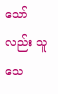သော်လည်း သူ သေ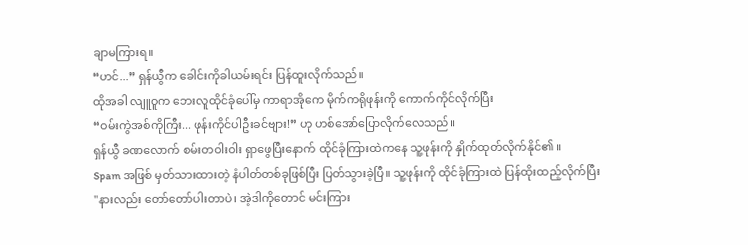ချာမကြားရ။
“ဟင်...” ရှန်ယွီက ခေါင်းကိုခါယမ်းရင်း ပြန်ထူးလိုက်သည်။
ထိုအခါ လျူဝူက ဘေးလူထိုင်ခုံပေါ်မှ ကာရာအိုကေ မိုက်ကရိုဖုန်းကို ကောက်ကိုင်လိုက်ပြီး
“ဝမ်းကွဲအစ်ကိုကြီး... ဖုန်းကိုင်ပါဦးခင်ဗျား!” ဟု ဟစ်အော်ပြောလိုက်လေသည်။
ရှန်ယွီ ခဏလောက် စမ်းတဝါးဝါး ရှာဖွေပြီးနောက် ထိုင်ခုံကြားထဲကနေ သူ့ဖုန်းကို နှိုက်ထုတ်လိုက်နိုင်၏ ။
Spam အဖြစ် မှတ်သားထားတဲ့ နံပါတ်တစ်ခုဖြစ်ပြီး ပြတ်သွားခဲ့ပြီ။ သူ့ဖုန်းကို ထိုင်ခုံကြားထဲ ပြန်ထိုးထည့်လိုက်ပြီး
"နားလည်း တော်တော်ပါးတာပဲ၊ အဲ့ဒါကိုတောင် မင်းကြား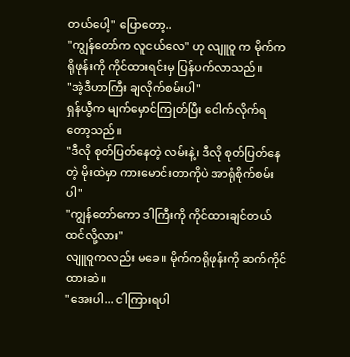တယ်ပေါ့" ပြောတော့..
"ကျွန်တော်က လူငယ်လေ" ဟု လျူဝူ က မိုက်ကရိုဖုန်းကို ကိုင်ထားရင်းမှ ပြန်ပက်လာသည်။
"အဲ့ဒီဟာကြီး ချလိုက်စမ်းပါ"
ရှန်ယွီက မျက်မှောင်ကြုတ်ပြီး ငေါက်လိုက်ရတော့သည်။
"ဒီလို စုတ်ပြတ်နေတဲ့ လမ်းနဲ့၊ ဒီလို စုတ်ပြတ်နေတဲ့ မိုးထဲမှာ ကားမောင်းတာကိုပဲ အာရုံစိုက်စမ်းပါ"
"ကျွန်တော်ကော ဒါကြီးကို ကိုင်ထားချင်တယ် ထင်လို့လား"
လျူဝူကလည်း မခေ။ မိုက်ကရိုဖုန်းကို ဆက်ကိုင်ထားဆဲ။
"အေးပါ... ငါကြားရပါ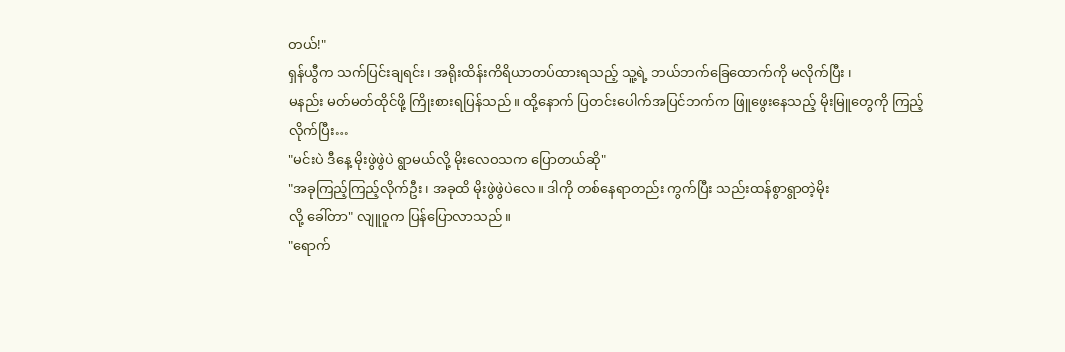တယ်!"
ရှန်ယွီက သက်ပြင်းချရင်း၊ အရိုးထိန်းကိရိယာတပ်ထားရသည့် သူ့ရဲ့ ဘယ်ဘက်ခြေထောက်ကို မလိုက်ပြီး ၊
မနည်း မတ်မတ်ထိုင်ဖို့ ကြိုးစားရပြန်သည်။ ထို့နောက် ပြတင်းပေါက်အပြင်ဘက်က ဖြူဖွေးနေသည့် မိုးမြူတွေကို ကြည့်လိုက်ပြီး…
"မင်းပဲ ဒီနေ့ မိုးဖွဲဖွဲပဲ ရွာမယ်လို့ မိုးလေဝသက ပြောတယ်ဆို"
"အခုကြည့်ကြည့်လိုက်ဦး၊ အခုထိ မိုးဖွဲဖွဲပဲလေ။ ဒါကို တစ်နေရာတည်း ကွက်ပြီး သည်းထန်စွာရွာတဲ့မိုး
လို့ ခေါ်တာ" လျူဝူက ပြန်ပြောလာသည်။
"ရောက်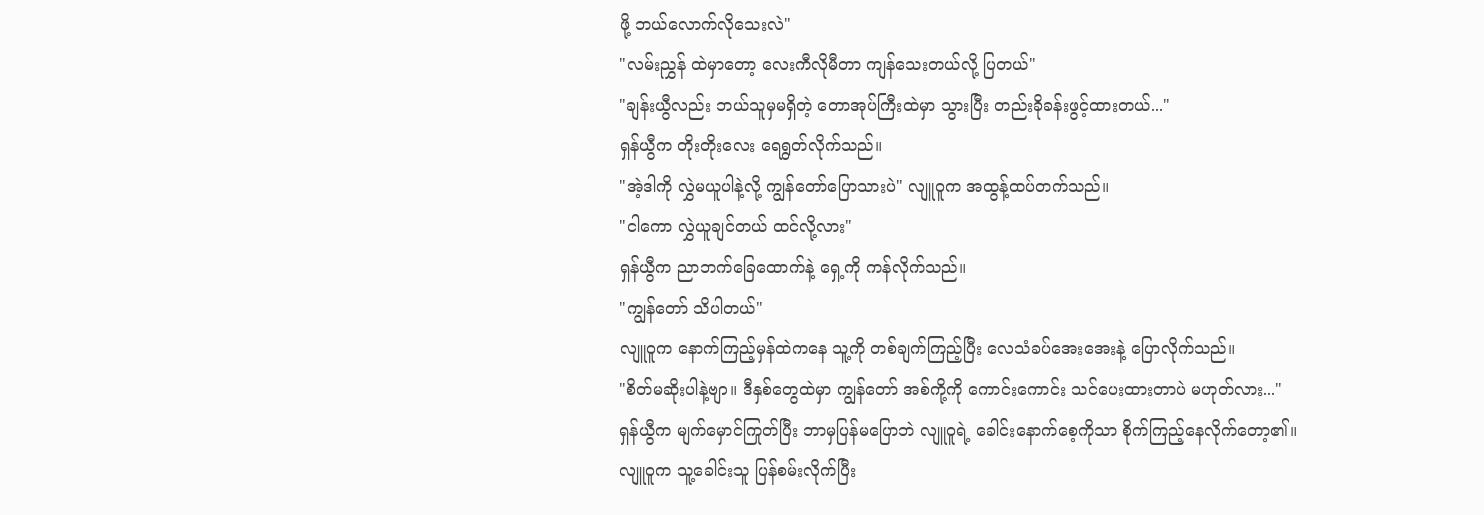ဖို့ ဘယ်လောက်လိုသေးလဲ"
"လမ်းညွှန် ထဲမှာတော့ လေးကီလိုမီတာ ကျန်သေးတယ်လို့ ပြတယ်"
"ချန်းယွီလည်း ဘယ်သူမှမရှိတဲ့ တောအုပ်ကြီးထဲမှာ သွားပြီး တည်းခိုခန်းဖွင့်ထားတယ်..."
ရှန်ယွီက တိုးတိုးလေး ရေရွတ်လိုက်သည်။
"အဲ့ဒါကို လွှဲမယူပါနဲ့လို့ ကျွန်တော်ပြောသားပဲ" လျူဝူက အထွန့်ထပ်တက်သည်။
"ငါကော လွှဲယူချင်တယ် ထင်လို့လား"
ရှန်ယွီက ညာဘက်ခြေထောက်နဲ့ ရှေ့ကို ကန်လိုက်သည်။
"ကျွန်တော် သိပါတယ်"
လျူဝူက နောက်ကြည့်မှန်ထဲကနေ သူ့ကို တစ်ချက်ကြည့်ပြီး လေသံခပ်အေးအေးနဲ့ ပြောလိုက်သည်။
"စိတ်မဆိုးပါနဲ့ဗျာ။ ဒီနှစ်တွေထဲမှာ ကျွန်တော် အစ်ကို့ကို ကောင်းကောင်း သင်ပေးထားတာပဲ မဟုတ်လား..."
ရှန်ယွီက မျက်မှောင်ကြုတ်ပြီး ဘာမှပြန်မပြောဘဲ လျူဝူရဲ့ ခေါင်းနောက်စေ့ကိုသာ စိုက်ကြည့်နေလိုက်တော့၏။ လျူဝူက သူ့ခေါင်းသူ ပြန်စမ်းလိုက်ပြီး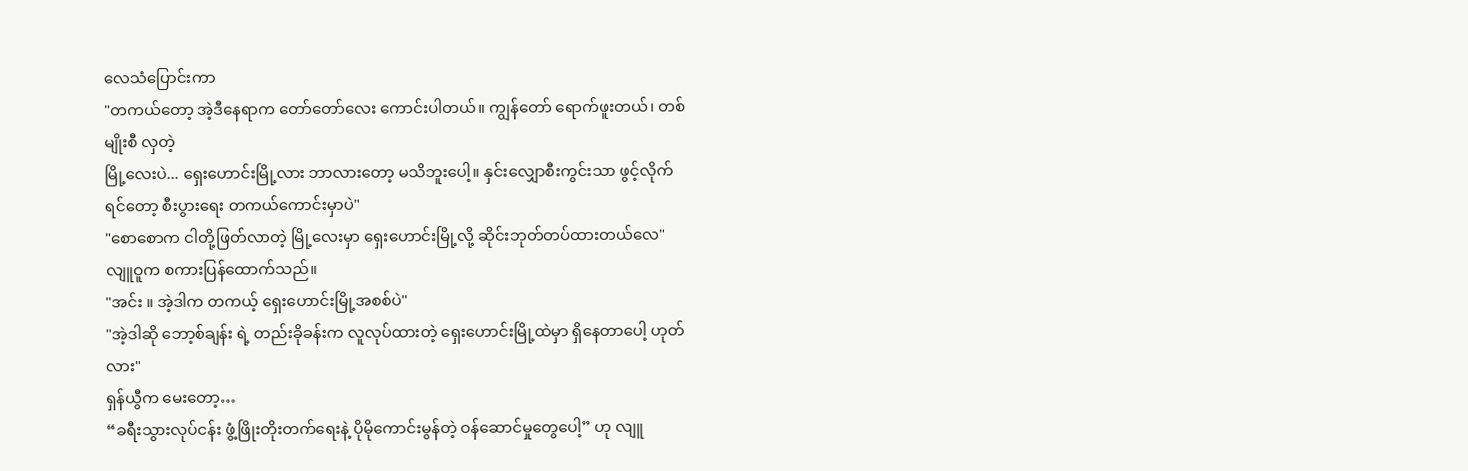လေသံပြောင်းကာ
"တကယ်တော့ အဲ့ဒီနေရာက တော်တော်လေး ကောင်းပါတယ်။ ကျွန်တော် ရောက်ဖူးတယ်၊ တစ်မျိုးစီ လှတဲ့
မြို့လေးပဲ... ရှေးဟောင်းမြို့လား ဘာလားတော့ မသိဘူးပေါ့။ နှင်းလျှောစီးကွင်းသာ ဖွင့်လိုက်ရင်တော့ စီးပွားရေး တကယ်ကောင်းမှာပဲ"
"စောစောက ငါတို့ဖြတ်လာတဲ့ မြို့လေးမှာ ရှေးဟောင်းမြို့လို့ ဆိုင်းဘုတ်တပ်ထားတယ်လေ"
လျူဝူက စကားပြန်ထောက်သည်။
"အင်း ။ အဲ့ဒါက တကယ့် ရှေးဟောင်းမြို့အစစ်ပဲ"
"အဲ့ဒါဆို ဘော့စ်ချန်း ရဲ့ တည်းခိုခန်းက လူလုပ်ထားတဲ့ ရှေးဟောင်းမြို့ထဲမှာ ရှိနေတာပေါ့ ဟုတ်လား"
ရှန်ယွီက မေးတော့…
“ခရီးသွားလုပ်ငန်း ဖွံ့ဖြိုးတိုးတက်ရေးနဲ့ ပိုမိုကောင်းမွန်တဲ့ ဝန်ဆောင်မှုတွေပေါ့” ဟု လျူ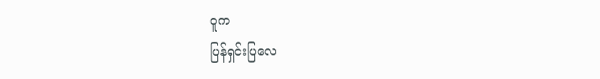ဝူက
ပြန်ရှင်းပြလေ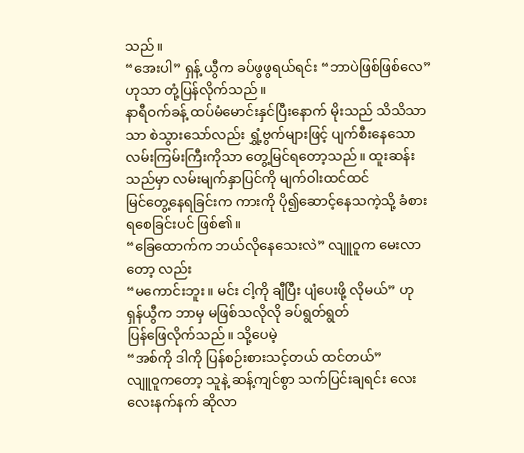သည်။
“အေးပါ” ရှန့် ယွီက ခပ်ဖွဖွရယ်ရင်း “ဘာပဲဖြစ်ဖြစ်လေ” ဟုသာ တုံ့ပြန်လိုက်သည်။
နာရီဝက်ခန့် ထပ်မံမောင်းနှင်ပြီးနောက် မိုးသည် သိသိသာသာ စဲသွားသော်လည်း ရွှံ့ဗွက်များဖြင့် ပျက်စီးနေသောလမ်းကြမ်းကြီးကိုသာ တွေ့မြင်ရတော့သည်။ ထူးဆန်းသည်မှာ လမ်းမျက်နှာပြင်ကို မျက်ဝါးထင်ထင်
မြင်တွေ့နေရခြင်းက ကားကို ပို၍ဆောင့်နေသကဲ့သို့ ခံစားရစေခြင်းပင် ဖြစ်၏။
“ခြေထောက်က ဘယ်လိုနေသေးလဲ” လျူဝူက မေးလာတော့ လည်း
“မကောင်းဘူး။ မင်း ငါ့ကို ချီပြီး ပျံပေးဖို့ လိုမယ်” ဟု ရှန်ယွီက ဘာမှ မဖြစ်သလိုလို ခပ်ရွတ်ရွတ်
ပြန်ဖြေလိုက်သည်။ သို့ပေမဲ့
“အစ်ကို ဒါကို ပြန်စဉ်းစားသင့်တယ် ထင်တယ်”
လျူဝူကတော့ သူနဲ့ ဆန့်ကျင်စွာ သက်ပြင်းချရင်း လေးလေးနက်နက် ဆိုလာ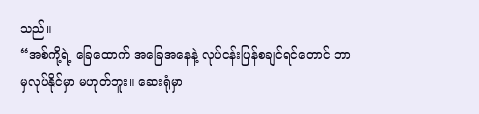သည်။
“အစ်ကို့ရဲ့ ခြေထောက် အခြေအနေနဲ့ လုပ်ငန်းပြန်စချင်ရင်တောင် ဘာမှလုပ်နိုင်မှာ မဟုတ်ဘူး။ ဆေးရုံမှာ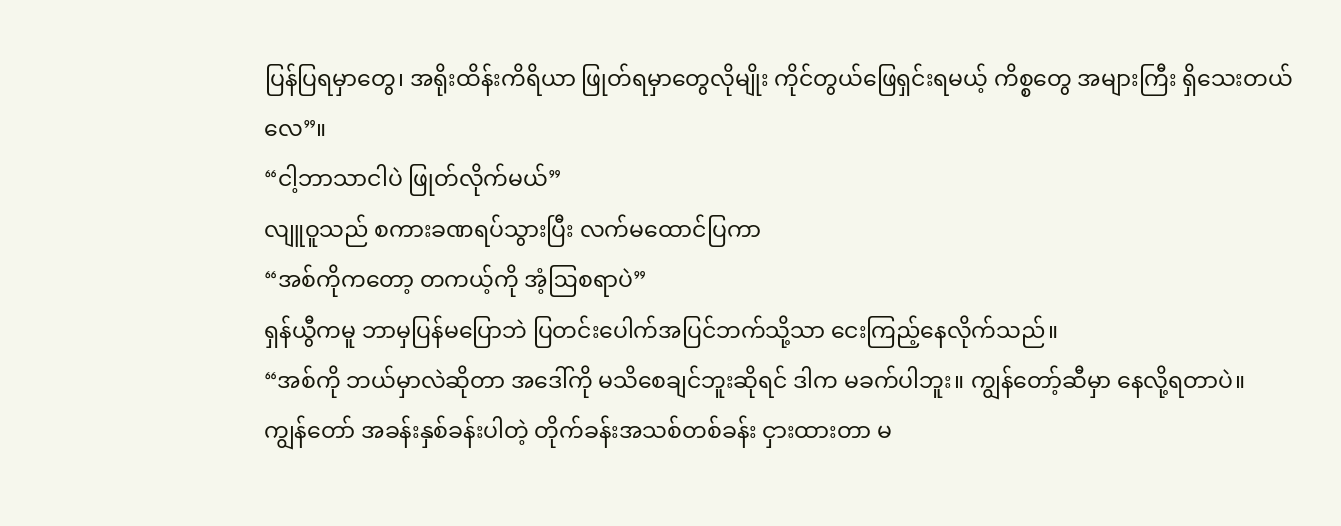ပြန်ပြရမှာတွေ၊ အရိုးထိန်းကိရိယာ ဖြုတ်ရမှာတွေလိုမျိုး ကိုင်တွယ်ဖြေရှင်းရမယ့် ကိစ္စတွေ အများကြီး ရှိသေးတယ်လေ”။
“ငါ့ဘာသာငါပဲ ဖြုတ်လိုက်မယ်”
လျူဝူသည် စကားခဏရပ်သွားပြီး လက်မထောင်ပြကာ
“အစ်ကိုကတော့ တကယ့်ကို အံ့ဩစရာပဲ”
ရှန်ယွီကမူ ဘာမှပြန်မပြောဘဲ ပြတင်းပေါက်အပြင်ဘက်သို့သာ ငေးကြည့်နေလိုက်သည်။
“အစ်ကို ဘယ်မှာလဲဆိုတာ အဒေါ်ကို မသိစေချင်ဘူးဆိုရင် ဒါက မခက်ပါဘူး။ ကျွန်တော့်ဆီမှာ နေလို့ရတာပဲ။
ကျွန်တော် အခန်းနှစ်ခန်းပါတဲ့ တိုက်ခန်းအသစ်တစ်ခန်း ငှားထားတာ မ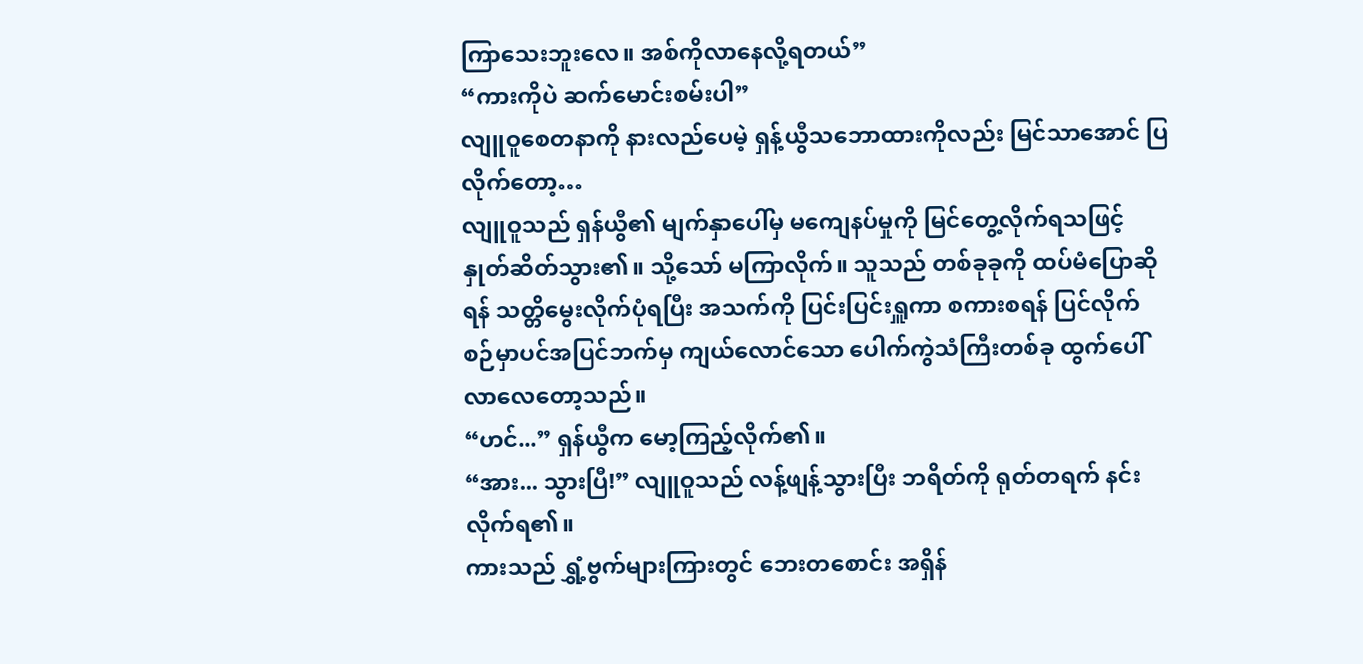ကြာသေးဘူးလေ။ အစ်ကိုလာနေလို့ရတယ်”
“ကားကိုပဲ ဆက်မောင်းစမ်းပါ”
လျူဝူစေတနာကို နားလည်ပေမဲ့ ရှန့်ယွီသဘောထားကိုလည်း မြင်သာအောင် ပြလိုက်တော့…
လျူဝူသည် ရှန်ယွီ၏ မျက်နှာပေါ်မှ မကျေနပ်မှုကို မြင်တွေ့လိုက်ရသဖြင့် နှုတ်ဆိတ်သွား၏။ သို့သော် မကြာလိုက်။ သူသည် တစ်ခုခုကို ထပ်မံပြောဆိုရန် သတ္တိမွေးလိုက်ပုံရပြီး အသက်ကို ပြင်းပြင်းရှူကာ စကားစရန် ပြင်လိုက်စဉ်မှာပင်အပြင်ဘက်မှ ကျယ်လောင်သော ပေါက်ကွဲသံကြီးတစ်ခု ထွက်ပေါ်လာလေတော့သည်။
“ဟင်...” ရှန်ယွီက မော့ကြည့်လိုက်၏။
“အား... သွားပြီ!” လျူဝူသည် လန့်ဖျန့်သွားပြီး ဘရိတ်ကို ရုတ်တရက် နင်းလိုက်ရ၏။
ကားသည် ရွှံ့ဗွက်များကြားတွင် ဘေးတစောင်း အရှိန်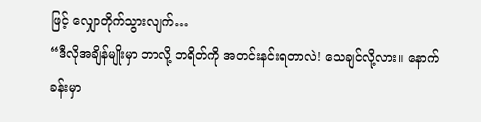ဖြင့် လျှောတိုက်သွားလျက်…
“ဒီလိုအချိန်မျိုးမှာ ဘာလို့ ဘရိတ်ကို အတင်းနင်းရတာလဲ! သေချင်လို့လား။ နောက်ခန်းမှာ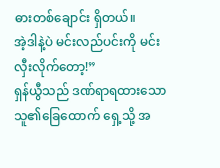ဓားတစ်ချောင်း ရှိတယ်။
အဲ့ဒါနဲ့ပဲ မင်းလည်ပင်းကို မင်းလှီးလိုက်တော့!”
ရှန်ယွီသည် ဒဏ်ရာရထားသော သူ၏ခြေထောက် ရှေ့သို့ အ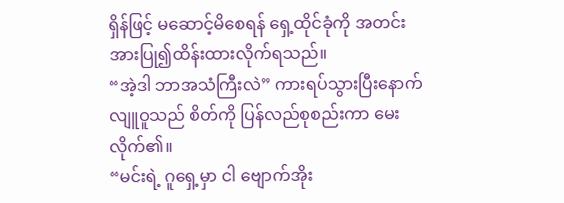ရှိန်ဖြင့် မဆောင့်မိစေရန် ရှေ့ထိုင်ခုံကို အတင်းအားပြု၍ထိန်းထားလိုက်ရသည်။
“အဲ့ဒါ ဘာအသံကြီးလဲ” ကားရပ်သွားပြီးနောက် လျူဝူသည် စိတ်ကို ပြန်လည်စုစည်းကာ မေးလိုက်၏။
“မင်းရဲ့ ဂူရှေ့မှာ ငါ ဗျောက်အိုး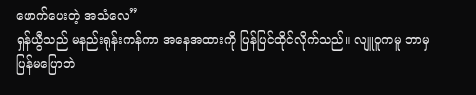ဖောက်ပေးတဲ့ အသံလေ”
ရှန်ယွီသည် မနည်းရုန်းကန်ကာ အနေအထားကို ပြန်ပြင်ထိုင်လိုက်သည်။ လျူဝူကမူ ဘာမှပြန်မပြောဘဲ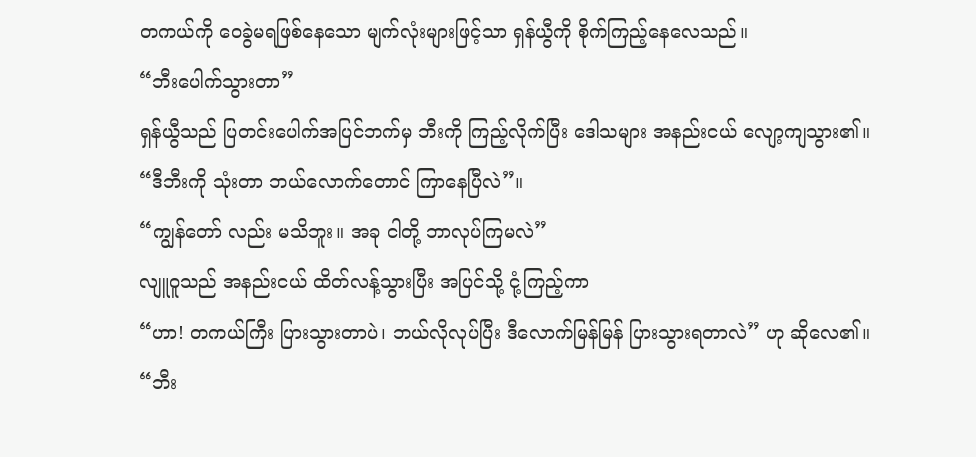တကယ်ကို ဝေခွဲမရဖြစ်နေသော မျက်လုံးများဖြင့်သာ ရှန်ယွီကို စိုက်ကြည့်နေလေသည်။
“ဘီးပေါက်သွားတာ”
ရှန်ယွီသည် ပြတင်းပေါက်အပြင်ဘက်မှ ဘီးကို ကြည့်လိုက်ပြီး ဒေါသများ အနည်းငယ် လျော့ကျသွား၏။
“ဒီဘီးကို သုံးတာ ဘယ်လောက်တောင် ကြာနေပြီလဲ”။
“ကျွန်တော် လည်း မသိဘူး။ အခု ငါတို့ ဘာလုပ်ကြမလဲ”
လျူဝူသည် အနည်းငယ် ထိတ်လန့်သွားပြီး အပြင်သို့ ငုံ့ကြည့်ကာ
“ဟာ! တကယ်ကြီး ပြားသွားတာပဲ၊ ဘယ်လိုလုပ်ပြီး ဒီလောက်မြန်မြန် ပြားသွားရတာလဲ” ဟု ဆိုလေ၏။
“ဘီး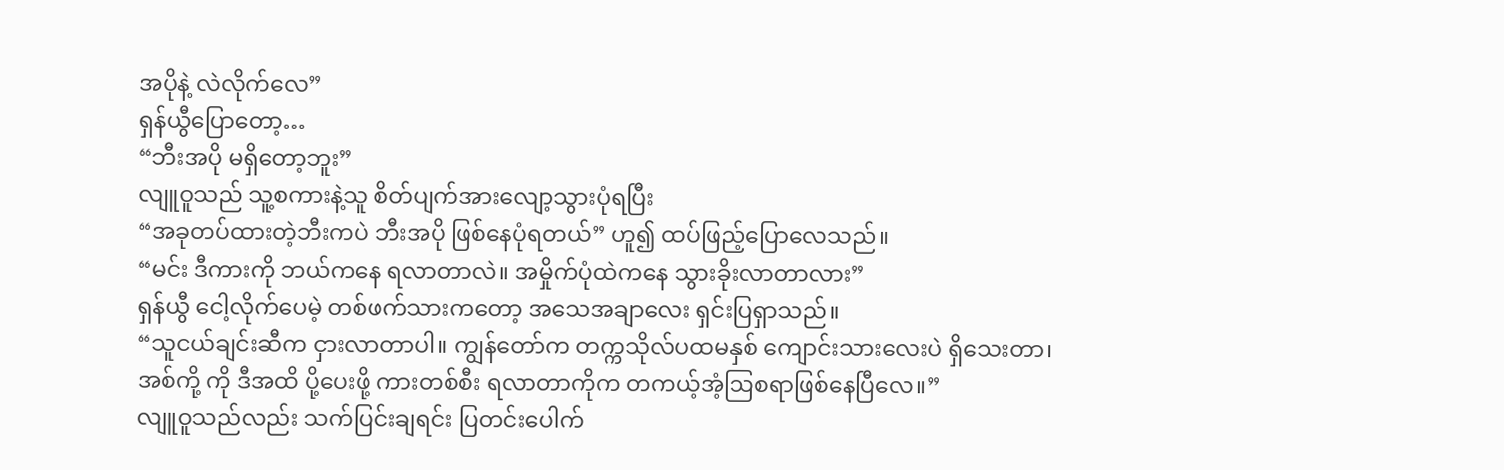အပိုနဲ့ လဲလိုက်လေ”
ရှန်ယွီပြောတော့…
“ဘီးအပို မရှိတော့ဘူး”
လျူဝူသည် သူ့စကားနဲ့သူ စိတ်ပျက်အားလျော့သွားပုံရပြီး
“အခုတပ်ထားတဲ့ဘီးကပဲ ဘီးအပို ဖြစ်နေပုံရတယ်” ဟူ၍ ထပ်ဖြည့်ပြောလေသည်။
“မင်း ဒီကားကို ဘယ်ကနေ ရလာတာလဲ။ အမှိုက်ပုံထဲကနေ သွားခိုးလာတာလား”
ရှန်ယွီ ငေါ့လိုက်ပေမဲ့ တစ်ဖက်သားကတော့ အသေအချာလေး ရှင်းပြရှာသည်။
“သူငယ်ချင်းဆီက ငှားလာတာပါ။ ကျွန်တော်က တက္ကသိုလ်ပထမနှစ် ကျောင်းသားလေးပဲ ရှိသေးတာ၊
အစ်ကို့ ကို ဒီအထိ ပို့ပေးဖို့ ကားတစ်စီး ရလာတာကိုက တကယ့်အံ့ဩစရာဖြစ်နေပြီလေ။”
လျူဝူသည်လည်း သက်ပြင်းချရင်း ပြတင်းပေါက်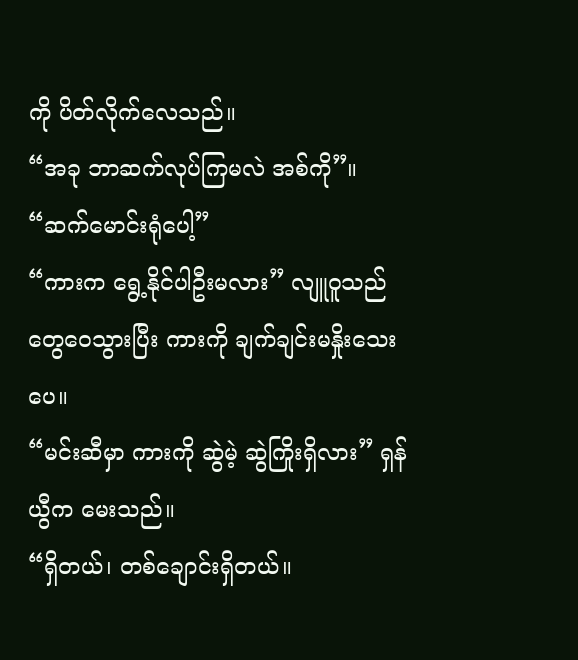ကို ပိတ်လိုက်လေသည်။
“အခု ဘာဆက်လုပ်ကြမလဲ အစ်ကို”။
“ဆက်မောင်းရုံပေါ့”
“ကားက ရွေ့နိုင်ပါဦးမလား” လျူဝူသည် တွေဝေသွားပြီး ကားကို ချက်ချင်းမနှိုးသေးပေ။
“မင်းဆီမှာ ကားကို ဆွဲမဲ့ ဆွဲကြိုးရှိလား” ရှန်ယွီက မေးသည်။
“ရှိတယ်၊ တစ်ချောင်းရှိတယ်။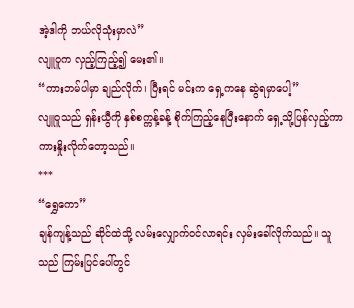အဲ့ဒါကို ဘယ်လိုသုံးမှာလဲ”
လျူဝူက လှည့်ကြည့်၍ မေး၏။
“ကားဘမ်ပါမှာ ချည်လိုက်၊ ပြီးရင် မင်းက ရှေ့ကနေ ဆွဲရမှာပေါ့”
လျူဝူသည် ရှန်းယွီကို နှစ်စက္ကန့်ခန့် စိုက်ကြည့်နေပြီးနောက် ရှေ့သို့ပြန်လှည့်ကာ
ကားနှိုးလိုက်တော့သည်။
***
“ရွှေကော”
ချန်ကျန့်သည် ဆိုင်ထဲသို့ လမ်းလျှောက်ဝင်လာရင်း လှမ်းခေါ်လိုက်သည်။ သူသည် ကြမ်းပြင်ပေါ်တွင်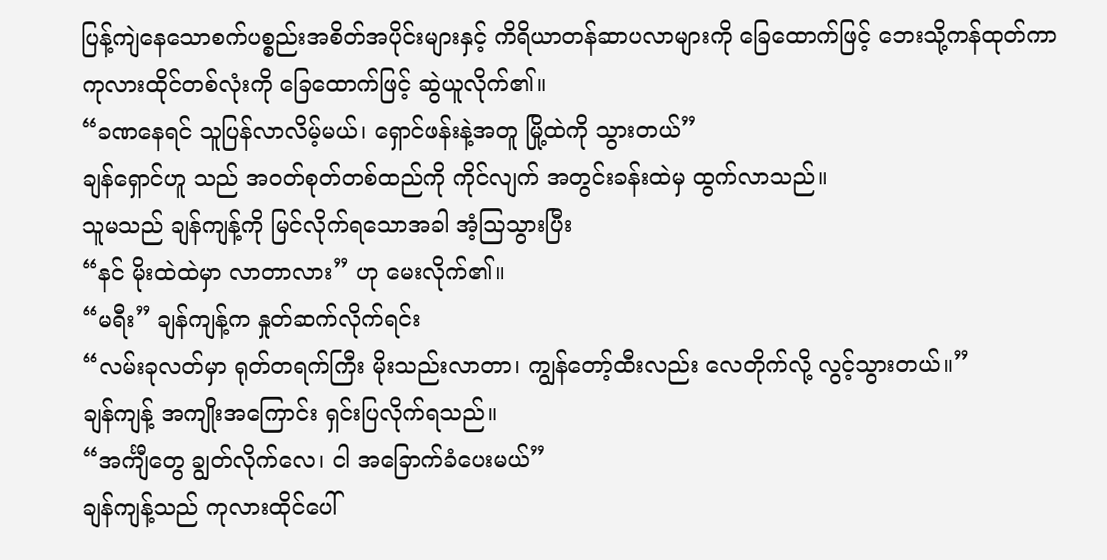ပြန့်ကျဲနေသောစက်ပစ္စည်းအစိတ်အပိုင်းများနှင့် ကိရိယာတန်ဆာပလာများကို ခြေထောက်ဖြင့် ဘေးသို့ကန်ထုတ်ကာ
ကုလားထိုင်တစ်လုံးကို ခြေထောက်ဖြင့် ဆွဲယူလိုက်၏။
“ခဏနေရင် သူပြန်လာလိမ့်မယ်၊ ရှောင်ဖန်းနဲ့အတူ မြို့ထဲကို သွားတယ်”
ချန်ရှောင်ဟူ သည် အဝတ်စုတ်တစ်ထည်ကို ကိုင်လျက် အတွင်းခန်းထဲမှ ထွက်လာသည်။
သူမသည် ချန်ကျန့်ကို မြင်လိုက်ရသောအခါ အံ့ဩသွားပြီး
“နင် မိုးထဲထဲမှာ လာတာလား” ဟု မေးလိုက်၏။
“မရီး” ချန်ကျန့်က နှုတ်ဆက်လိုက်ရင်း
“လမ်းခုလတ်မှာ ရုတ်တရက်ကြီး မိုးသည်းလာတာ၊ ကျွန်တော့်ထီးလည်း လေတိုက်လို့ လွင့်သွားတယ်။”
ချန်ကျန့် အကျိုးအကြောင်း ရှင်းပြလိုက်ရသည်။
“အင်္ကျီတွေ ချွတ်လိုက်လေ၊ ငါ အခြောက်ခံပေးမယ်”
ချန်ကျန့်သည် ကုလားထိုင်ပေါ်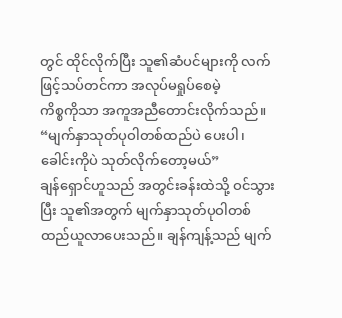တွင် ထိုင်လိုက်ပြီး သူ၏ဆံပင်များကို လက်ဖြင့်သပ်တင်ကာ အလုပ်မရှုပ်စေမဲ့
ကိစ္စကိုသာ အကူအညီတောင်းလိုက်သည်။
“မျက်နှာသုတ်ပုဝါတစ်ထည်ပဲ ပေးပါ၊ ခေါင်းကိုပဲ သုတ်လိုက်တော့မယ်”
ချန်ရှောင်ဟူသည် အတွင်းခန်းထဲသို့ ဝင်သွားပြီး သူ၏အတွက် မျက်နှာသုတ်ပုဝါတစ်ထည်ယူလာပေးသည်။ ချန်ကျန့်သည် မျက်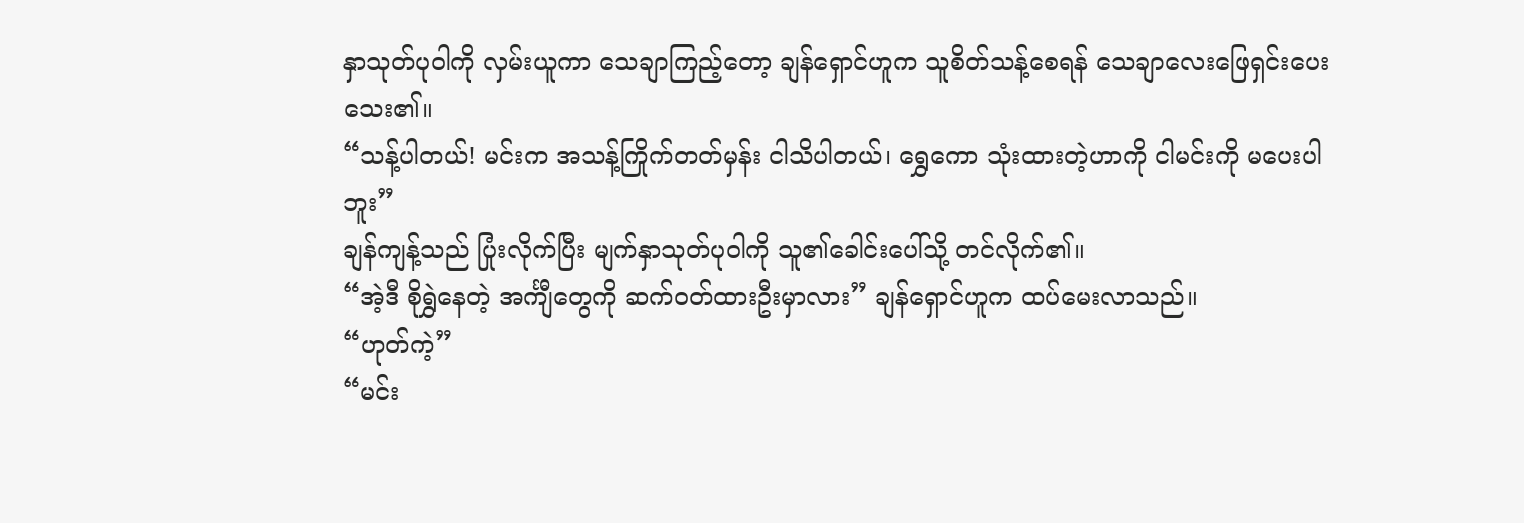နှာသုတ်ပုဝါကို လှမ်းယူကာ သေချာကြည့်တော့ ချန်ရှောင်ဟူက သူစိတ်သန့်စေရန် သေချာလေးဖြေရှင်းပေးသေး၏။
“သန့်ပါတယ်! မင်းက အသန့်ကြိုက်တတ်မှန်း ငါသိပါတယ်၊ ရွှေကော သုံးထားတဲ့ဟာကို ငါမင်းကို မပေးပါဘူး”
ချန်ကျန့်သည် ပြုံးလိုက်ပြီး မျက်နှာသုတ်ပုဝါကို သူ၏ခေါင်းပေါ်သို့ တင်လိုက်၏။
“အဲ့ဒီ စိုရွှဲနေတဲ့ အင်္ကျီတွေကို ဆက်ဝတ်ထားဦးမှာလား” ချန်ရှောင်ဟူက ထပ်မေးလာသည်။
“ဟုတ်ကဲ့”
“မင်း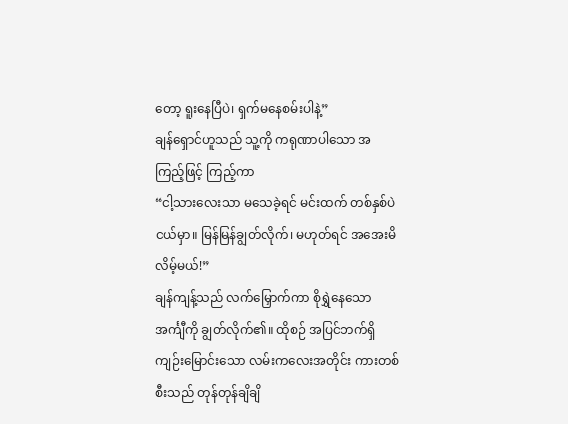တော့ ရူးနေပြီပဲ၊ ရှက်မနေစမ်းပါနဲ့”
ချန်ရှောင်ဟူသည် သူ့ကို ကရုဏာပါသော အကြည့်ဖြင့် ကြည့်ကာ
“ငါ့သားလေးသာ မသေခဲ့ရင် မင်းထက် တစ်နှစ်ပဲ ငယ်မှာ။ မြန်မြန်ချွတ်လိုက်၊ မဟုတ်ရင် အအေးမိလိမ့်မယ်!”
ချန်ကျန့်သည် လက်မြှောက်ကာ စိုရွှဲနေသော အင်္ကျီကို ချွတ်လိုက်၏။ ထိုစဉ် အပြင်ဘက်ရှိ ကျဉ်းမြောင်းသော လမ်းကလေးအတိုင်း ကားတစ်စီးသည် တုန်တုန်ချိချိ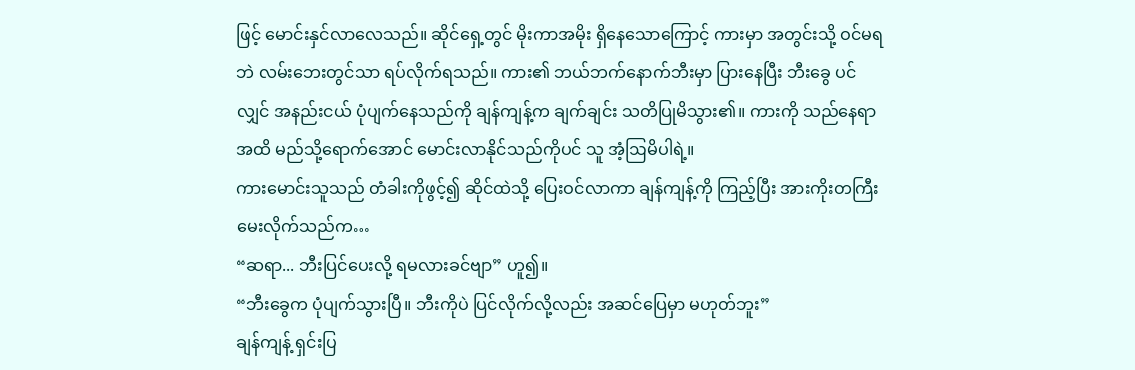ဖြင့် မောင်းနှင်လာလေသည်။ ဆိုင်ရှေ့တွင် မိုးကာအမိုး ရှိနေသောကြောင့် ကားမှာ အတွင်းသို့ ဝင်မရဘဲ လမ်းဘေးတွင်သာ ရပ်လိုက်ရသည်။ ကား၏ ဘယ်ဘက်နောက်ဘီးမှာ ပြားနေပြီး ဘီးခွေ ပင်လျှင် အနည်းငယ် ပုံပျက်နေသည်ကို ချန်ကျန့်က ချက်ချင်း သတိပြုမိသွား၏။ ကားကို သည်နေရာအထိ မည်သို့ရောက်အောင် မောင်းလာနိုင်သည်ကိုပင် သူ အံ့ဩမိပါရဲ့။
ကားမောင်းသူသည် တံခါးကိုဖွင့်၍ ဆိုင်ထဲသို့ ပြေးဝင်လာကာ ချန်ကျန့်ကို ကြည့်ပြီး အားကိုးတကြီးမေးလိုက်သည်က…
“ဆရာ... ဘီးပြင်ပေးလို့ ရမလားခင်ဗျာ” ဟူ၍။
“ဘီးခွေက ပုံပျက်သွားပြီ။ ဘီးကိုပဲ ပြင်လိုက်လို့လည်း အဆင်ပြေမှာ မဟုတ်ဘူး”
ချန်ကျန့် ရှင်းပြ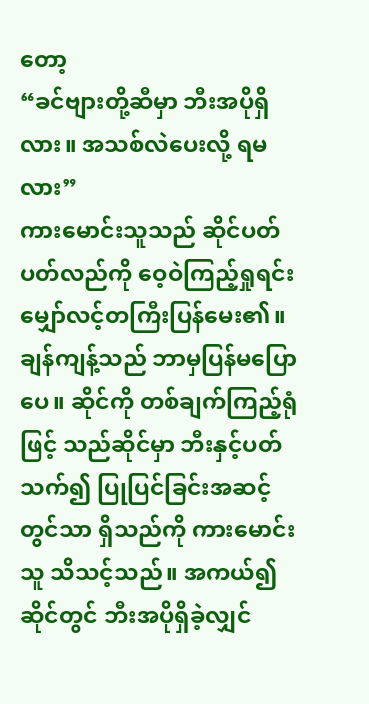တော့
“ခင်ဗျားတို့ဆီမှာ ဘီးအပိုရှိလား။ အသစ်လဲပေးလို့ ရမလား”
ကားမောင်းသူသည် ဆိုင်ပတ်ပတ်လည်ကို ဝေ့ဝဲကြည့်ရှုရင်း မျှော်လင့်တကြီးပြန်မေး၏။ ချန်ကျန့်သည် ဘာမှပြန်မပြောပေ။ ဆိုင်ကို တစ်ချက်ကြည့်ရုံဖြင့် သည်ဆိုင်မှာ ဘီးနှင့်ပတ်သက်၍ ပြုပြင်ခြင်းအဆင့်တွင်သာ ရှိသည်ကို ကားမောင်းသူ သိသင့်သည်။ အကယ်၍ ဆိုင်တွင် ဘီးအပိုရှိခဲ့လျှင်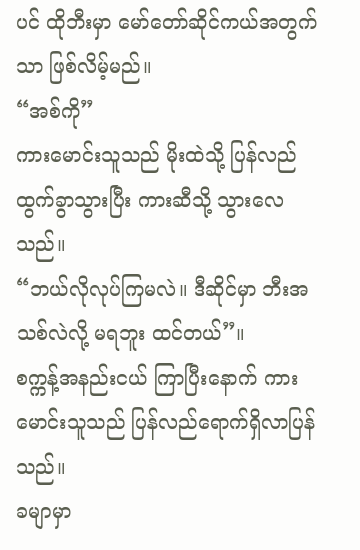ပင် ထိုဘီးမှာ မော်တော်ဆိုင်ကယ်အတွက်သာ ဖြစ်လိမ့်မည်။
“အစ်ကို”
ကားမောင်းသူသည် မိုးထဲသို့ ပြန်လည်ထွက်ခွာသွားပြီး ကားဆီသို့ သွားလေသည်။
“ဘယ်လိုလုပ်ကြမလဲ။ ဒီဆိုင်မှာ ဘီးအသစ်လဲလို့ မရဘူး ထင်တယ်”။
စက္ကန့်အနည်းငယ် ကြာပြီးနောက် ကားမောင်းသူသည် ပြန်လည်ရောက်ရှိလာပြန်သည်။
ခမျာမှာ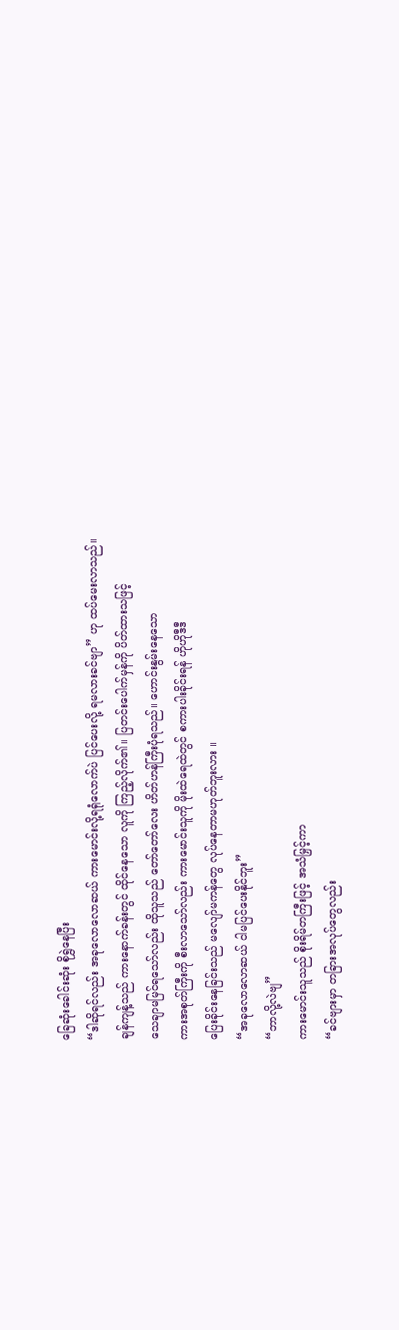ခြေဆုံးခေါင်းဆုံး စိုရွှဲနေပြီး
“ဒါဆိုရင်လည်း အခုလောလောဆယ် ကားမောင်းလို့ရရုံလောက်ပဲ ပြင်ပေးလို့ ရမလားခင်ဗျာ” ဟု ထပ်မေးလာသည်။
ချန်ကျန့်သည် ကားနောက်ခန်းတွင် ထိုင်နေသော လူကို ကြည့်လိုက်၏။ ပြတင်းပေါက်မှန်ကို ပိတ်ထားသဖြင့်
သေချာမမြင်ရသော်လည်း ထိုသူသည် တော်တော်လေး ဟိတ်ဟန်ကြီးပုံရသည်။ ဟောင်းနွမ်းနေသော
ကားအစုတ်ကြီးကို စီးလာသော်လည်း ကားမောင်းသူကို မိုးထဲရေထဲတွင် စကားပါးခိုင်းရန် ဟိုဟိုဒီဒီ
ပြေးခိုင်းနေခြင်းသည် မလျော်မကန်တွေ လုပ်နေတာမဟုတ်ဘူးလား ။
“အခုလောလောဆယ် ငါမပြင်ပေးနိုင်ဘူး”
“ဘာလို့လဲဗျ”
ကားမောင်းသူသည် စိုးရိမ်တကြီးဖြင့် အသံမြှင့်ကာ
“ခင်ဗျားမှာ တခြားအလုပ်တွေလည်း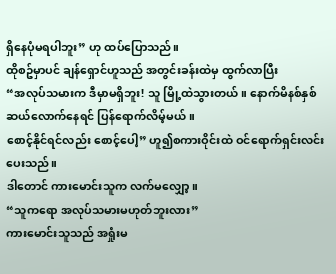ရှိနေပုံမရပါဘူး” ဟု ထပ်ပြောသည်။
ထိုစဥ်မှာပင် ချန်ရှောင်ဟူသည် အတွင်းခန်းထဲမှ ထွက်လာပြီး
“အလုပ်သမားက ဒီမှာမရှိဘူး! သူ မြို့ထဲသွားတယ်။ နောက်မိနစ်နှစ်ဆယ်လောက်နေရင် ပြန်ရောက်လိမ့်မယ်။
စောင့်နိုင်ရင်လည်း စောင့်ပေါ့” ဟူ၍စကားဝိုင်းထဲ ဝင်ရောက်ရှင်းလင်းပေးသည်။
ဒါတောင် ကားမောင်းသူက လက်မလျှော့။
“သူကရော အလုပ်သမားမဟုတ်ဘူးလား”
ကားမောင်းသူသည် အရှုံးမ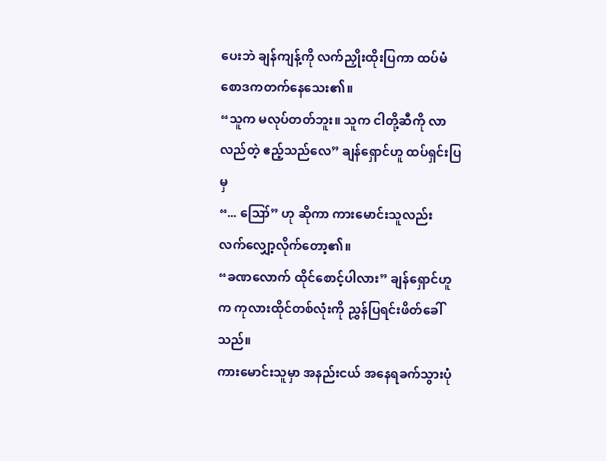ပေးဘဲ ချန်ကျန့်ကို လက်ညှိုးထိုးပြကာ ထပ်မံစောဒကတက်နေသေး၏။
“သူက မလုပ်တတ်ဘူး။ သူက ငါတို့ဆီကို လာလည်တဲ့ ဧည့်သည်လေ” ချန်ရှောင်ဟူ ထပ်ရှင်းပြမှ
“... ဪ” ဟု ဆိုကာ ကားမောင်းသူလည်း လက်လျှော့လိုက်တော့၏။
“ခဏလောက် ထိုင်စောင့်ပါလား” ချန်ရှောင်ဟူက ကုလားထိုင်တစ်လုံးကို ညွှန်ပြရင်းဖိတ်ခေါ်သည်။
ကားမောင်းသူမှာ အနည်းငယ် အနေရခက်သွားပုံ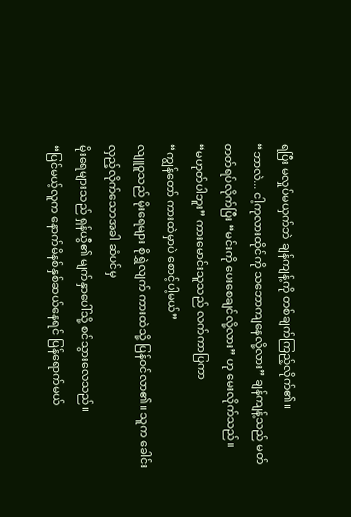ရပြီး မလှုပ်မယှက်ဘဲ ချန်ကျန့်ကို တစ်ချက်ကြည့်လိုက်၏။
“ဘာလဲ... ငါ့ကုလားထိုင်ကို သဘောကျနေလို့လား” ချန်ကျန့်သည် မတ်တတ်ရပ်လိုက်ပြီး “မင်းကို ပေးစေချင်လို့လား” ဟု မေးလိုက်သည်။
“မဟုတ်ပါဘူး” ကားမောင်းသူသည် လက်ကာပြကာ
“ကျွန်တော် ကားထဲမှာပဲ စောင့်ပါ့မယ်”
လျူဝူသည် မိုးရေများ စိုရွှဲလျက် ကားထဲသို့ ပြန်ဝင်လာ၏။ သူက ခေါင်းလှည့်လိုက်သောအခါ ဆံပင်မှ
မိုးရေများသည် ရှန်ယွီ၏ မျက်နှာပေါ်သို့ စင်သွားလေသည်။
“ပြင်မယ့်လူက နောက်မိနစ်နှစ်ဆယ်နေရင် ပြန်ရောက်မယ်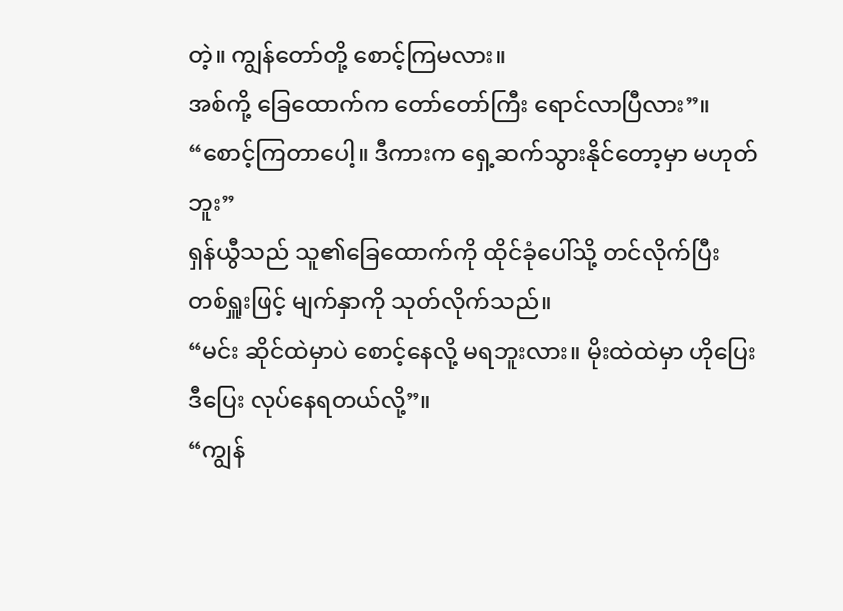တဲ့။ ကျွန်တော်တို့ စောင့်ကြမလား။
အစ်ကို့ ခြေထောက်က တော်တော်ကြီး ရောင်လာပြီလား”။
“စောင့်ကြတာပေါ့။ ဒီကားက ရှေ့ဆက်သွားနိုင်တော့မှာ မဟုတ်ဘူး”
ရှန်ယွီသည် သူ၏ခြေထောက်ကို ထိုင်ခုံပေါ်သို့ တင်လိုက်ပြီး တစ်ရှူးဖြင့် မျက်နှာကို သုတ်လိုက်သည်။
“မင်း ဆိုင်ထဲမှာပဲ စောင့်နေလို့ မရဘူးလား။ မိုးထဲထဲမှာ ဟိုပြေးဒီပြေး လုပ်နေရတယ်လို့”။
“ကျွန်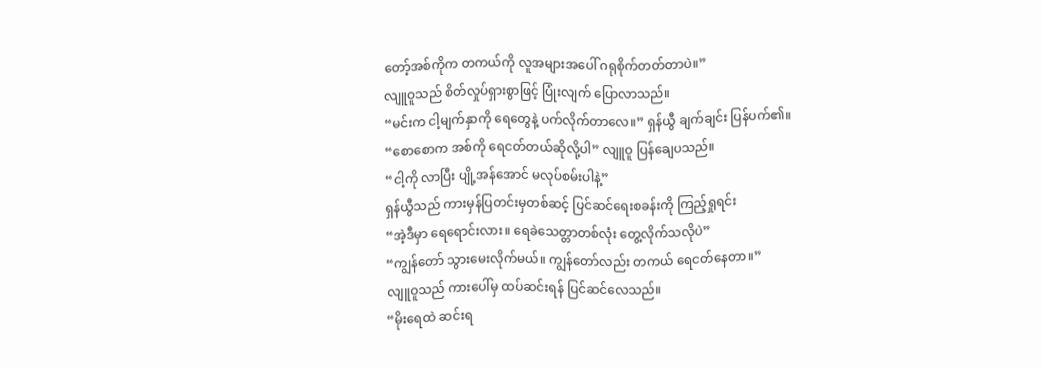တော့်အစ်ကိုက တကယ်ကို လူအများအပေါ် ဂရုစိုက်တတ်တာပဲ။”
လျူဝူသည် စိတ်လှုပ်ရှားစွာဖြင့် ပြုံးလျက် ပြောလာသည်။
“မင်းက ငါ့မျက်နှာကို ရေတွေနဲ့ ပက်လိုက်တာလေ။” ရှန်ယွီ ချက်ချင်း ပြန်ပက်၏။
“စောစောက အစ်ကို ရေငတ်တယ်ဆိုလို့ပါ” လျူဝူ ပြန်ချေပသည်။
“ငါ့ကို လာပြီး ပျို့အန်အောင် မလုပ်စမ်းပါနဲ့”
ရှန်ယွီသည် ကားမှန်ပြတင်းမှတစ်ဆင့် ပြင်ဆင်ရေးစခန်းကို ကြည့်ရှုရင်း
“အဲ့ဒီမှာ ရေရောင်းလား။ ရေခဲသေတ္တာတစ်လုံး တွေ့လိုက်သလိုပဲ”
“ကျွန်တော် သွားမေးလိုက်မယ်။ ကျွန်တော်လည်း တကယ် ရေငတ်နေတာ။”
လျူဝူသည် ကားပေါ်မှ ထပ်ဆင်းရန် ပြင်ဆင်လေသည်။
“မိုးရေထဲ ဆင်းရ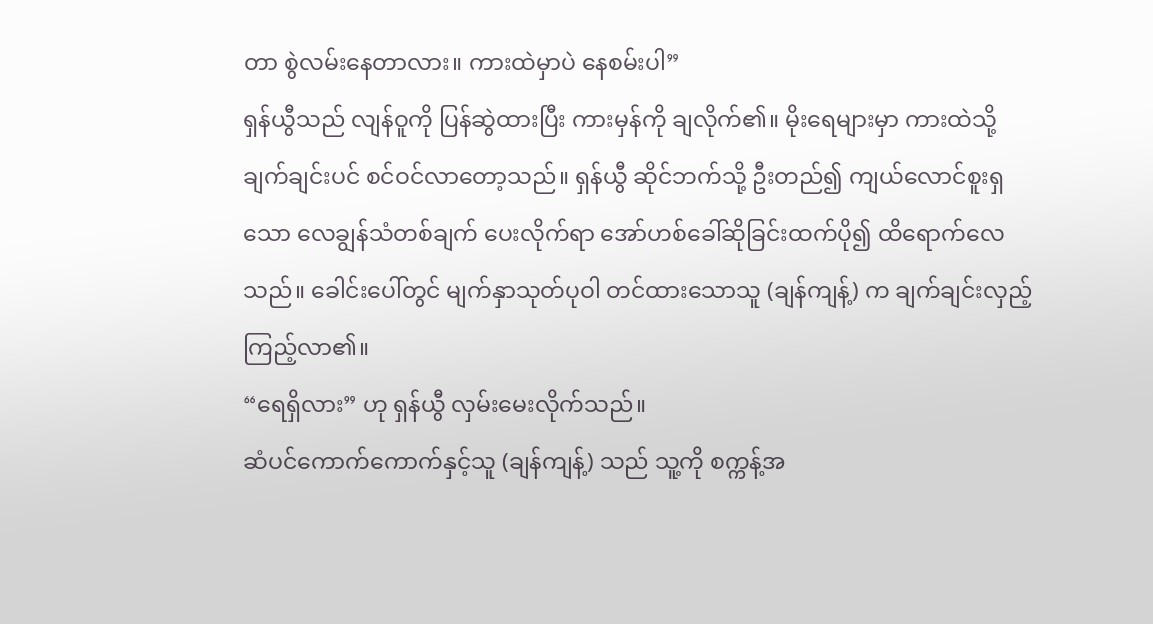တာ စွဲလမ်းနေတာလား။ ကားထဲမှာပဲ နေစမ်းပါ”
ရှန်ယွီသည် လျန်ဝူကို ပြန်ဆွဲထားပြီး ကားမှန်ကို ချလိုက်၏။ မိုးရေများမှာ ကားထဲသို့ ချက်ချင်းပင် စင်ဝင်လာတော့သည်။ ရှန်ယွီ ဆိုင်ဘက်သို့ ဦးတည်၍ ကျယ်လောင်စူးရှသော လေချွန်သံတစ်ချက် ပေးလိုက်ရာ အော်ဟစ်ခေါ်ဆိုခြင်းထက်ပို၍ ထိရောက်လေသည်။ ခေါင်းပေါ်တွင် မျက်နှာသုတ်ပုဝါ တင်ထားသောသူ (ချန်ကျန့်) က ချက်ချင်းလှည့်ကြည့်လာ၏။
“ရေရှိလား” ဟု ရှန်ယွီ လှမ်းမေးလိုက်သည်။
ဆံပင်ကောက်ကောက်နှင့်သူ (ချန်ကျန့်) သည် သူ့ကို စက္ကန့်အ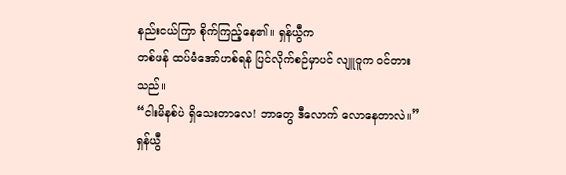နည်းငယ်ကြာ စိုက်ကြည့်နေ၏။ ရှန်ယွီက
တစ်ဖန် ထပ်မံအော်ဟစ်ရန် ပြင်လိုက်စဉ်မှာပင် လျူဝူက ဝင်တားသည်။
“ငါးမိနစ်ပဲ ရှိသေးတာလေ! ဘာတွေ ဒီလောက် လောနေတာလဲ။”
ရှန်ယွီ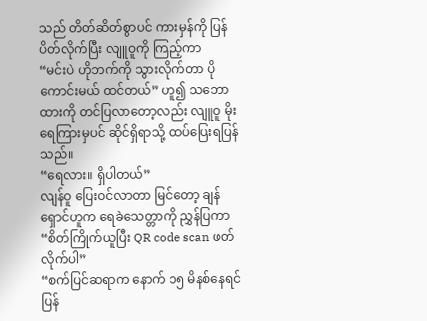သည် တိတ်ဆိတ်စွာပင် ကားမှန်ကို ပြန်ပိတ်လိုက်ပြီး လျူဝူကို ကြည့်ကာ
“မင်းပဲ ဟိုဘက်ကို သွားလိုက်တာ ပိုကောင်းမယ် ထင်တယ်” ဟူ၍ သဘောထားကို တင်ပြလာတော့လည်း လျူဝူ မိုးရေကြားမှပင် ဆိုင်ရှိရာသို့ ထပ်ပြေးရပြန်သည်။
“ရေလား။ ရှိပါတယ်”
လျန်ဝူ ပြေးဝင်လာတာ မြင်တော့ ချန်ရှောင်ဟူက ရေခဲသေတ္တာကို ညွှန်ပြကာ
“စိတ်ကြိုက်ယူပြီး QR code scan ဖတ်လိုက်ပါ”
“စက်ပြင်ဆရာက နောက် ၁၅ မိနစ်နေရင် ပြန်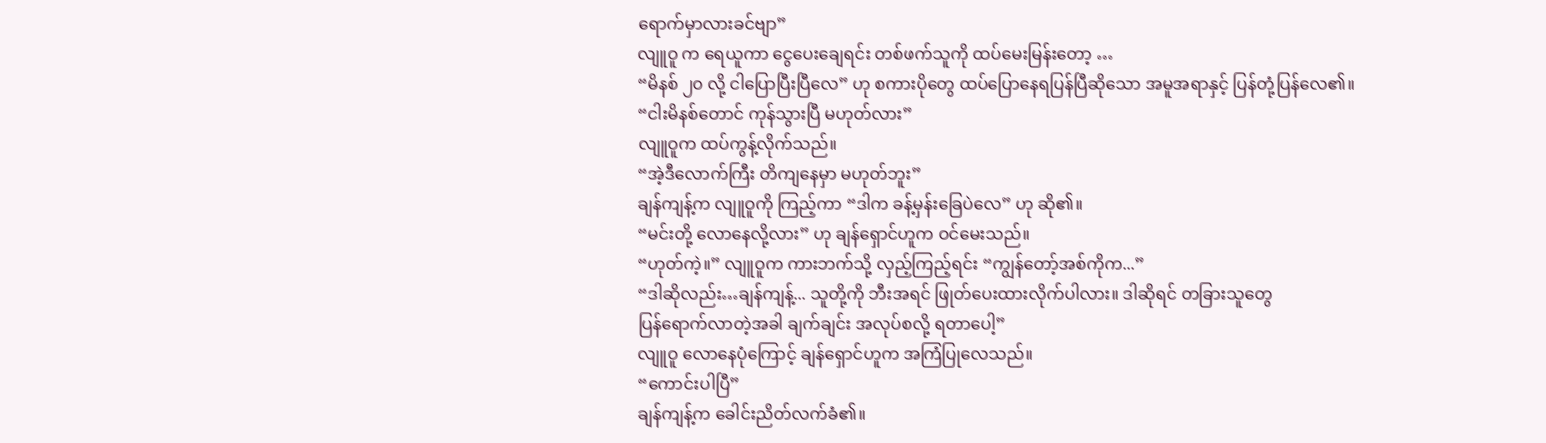ရောက်မှာလားခင်ဗျာ”
လျူဝူ က ရေယူကာ ငွေပေးချေရင်း တစ်ဖက်သူကို ထပ်မေးမြန်းတော့ …
“မိနစ် ၂၀ လို့ ငါပြောပြီးပြီလေ” ဟု စကားပိုတွေ ထပ်ပြောနေရပြန်ပြီဆိုသော အမူအရာနှင့် ပြန်တုံ့ပြန်လေ၏။
“ငါးမိနစ်တောင် ကုန်သွားပြီ မဟုတ်လား”
လျူဝူက ထပ်ကွန့်လိုက်သည်။
“အဲ့ဒီလောက်ကြီး တိကျနေမှာ မဟုတ်ဘူး”
ချန်ကျန့်က လျူဝူကို ကြည့်ကာ “ဒါက ခန့်မှန်းခြေပဲလေ” ဟု ဆို၏။
“မင်းတို့ လောနေလို့လား” ဟု ချန်ရှောင်ဟူက ဝင်မေးသည်။
“ဟုတ်ကဲ့။” လျူဝူက ကားဘက်သို့ လှည့်ကြည့်ရင်း “ကျွန်တော့်အစ်ကိုက...”
“ဒါဆိုလည်း…ချန်ကျန့်... သူတို့ကို ဘီးအရင် ဖြုတ်ပေးထားလိုက်ပါလား။ ဒါဆိုရင် တခြားသူတွေ
ပြန်ရောက်လာတဲ့အခါ ချက်ချင်း အလုပ်စလို့ ရတာပေါ့”
လျူဝူ လောနေပုံကြောင့် ချန်ရှောင်ဟူက အကြံပြုလေသည်။
“ကောင်းပါပြီ”
ချန်ကျန့်က ခေါင်းညိတ်လက်ခံ၏။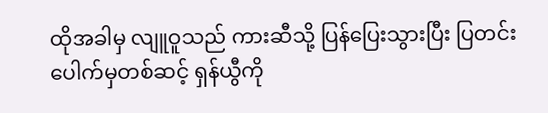ထိုအခါမှ လျူဝူသည် ကားဆီသို့ ပြန်ပြေးသွားပြီး ပြတင်းပေါက်မှတစ်ဆင့် ရှန်ယွီကို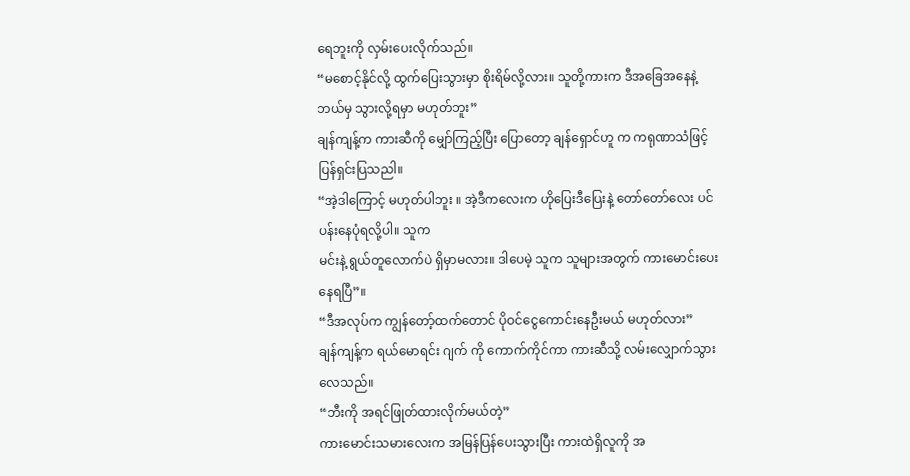ရေဘူးကို လှမ်းပေးလိုက်သည်။
“မစောင့်နိုင်လို့ ထွက်ပြေးသွားမှာ စိုးရိမ်လို့လား။ သူတို့ကားက ဒီအခြေအနေနဲ့ ဘယ်မှ သွားလို့ရမှာ မဟုတ်ဘူး”
ချန်ကျန့်က ကားဆီကို မျှော်ကြည့်ပြီး ပြောတော့ ချန်ရှောင်ဟူ က ကရုဏာသံဖြင့် ပြန်ရှင်းပြသညါ။
“အဲ့ဒါကြောင့် မဟုတ်ပါဘူး ။ အဲ့ဒီကလေးက ဟိုပြေးဒီပြေးနဲ့ တော်တော်လေး ပင်ပန်းနေပုံရလို့ပါ။ သူက
မင်းနဲ့ ရွယ်တူလောက်ပဲ ရှိမှာမလား။ ဒါပေမဲ့ သူက သူများအတွက် ကားမောင်းပေးနေရပြီ”။
“ဒီအလုပ်က ကျွန်တော့်ထက်တောင် ပိုဝင်ငွေကောင်းနေဦးမယ် မဟုတ်လား”
ချန်ကျန့်က ရယ်မောရင်း ဂျက် ကို ကောက်ကိုင်ကာ ကားဆီသို့ လမ်းလျှောက်သွားလေသည်။
“ဘီးကို အရင်ဖြုတ်ထားလိုက်မယ်တဲ့”
ကားမောင်းသမားလေးက အမြန်ပြန်ပေးသွားပြီး ကားထဲရှိလူကို အ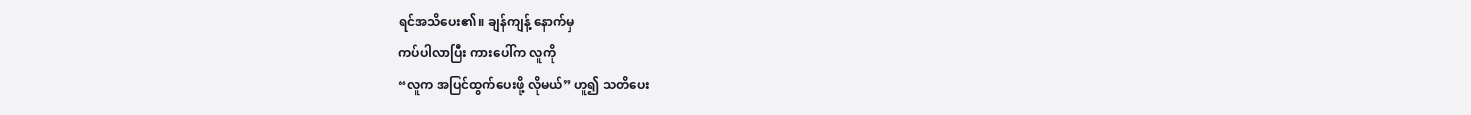ရင်အသိပေး၏။ ချန်ကျန့် နောက်မှ
ကပ်ပါလာပြီး ကားပေါ်က လူကို
“လူက အပြင်ထွက်ပေးဖို့ လိုမယ်” ဟူ၍ သတိပေး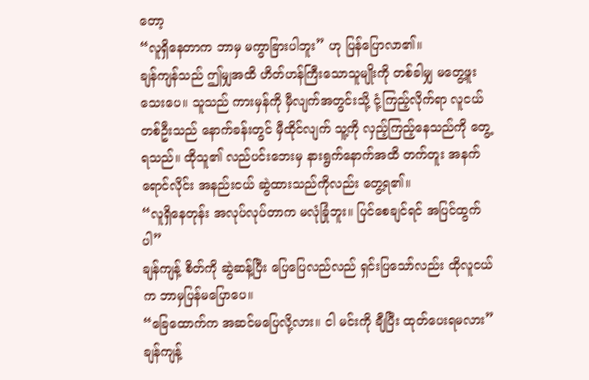တော့
“လူရှိနေတာက ဘာမှ မကွာခြားပါဘူး” ဟု ပြန်ပြောလာ၏။
ချန်ကျန်သည် ဤမျှအထိ ဟိတ်ဟန်ကြီးသောသူမျိုးကို တစ်ခါမျှ မတွေ့ဖူးသေးပေ။ သူသည် ကားမှန်ကို မှီလျက်အတွင်းသို့ ငုံ့ကြည့်လိုက်ရာ လူငယ်တစ်ဦးသည် နောက်ခန်းတွင် မှီထိုင်လျက် သူ့ကို လှည့်ကြည့်နေသည်ကို တွေ့ရသည်။ ထိုသူ၏ လည်ပင်းဘေးမှ နားရွက်နောက်အထိ တက်တူး အနက်ရောင်လိုင်း အနည်းငယ် ဆွဲထားသည်ကိုလည်း တွေ့ရ၏။
“လူရှိနေတုန်း အလုပ်လုပ်တာက မလုံခြုံဘူး။ ပြင်စေချင်ရင် အပြင်ထွက်ပါ”
ချန်ကျန့် စိတ်ကို ဆွဲဆန့်ပြီး ပြေပြေလည်လည် ရှင်းပြသော်လည်း ထိုလူငယ်က ဘာမှပြန်မပြောပေ။
“ခြေထောက်က အဆင်မပြေလို့လား။ ငါ မင်းကို ချီပြီး ထုတ်ပေးရမလား”
ချန်ကျန့်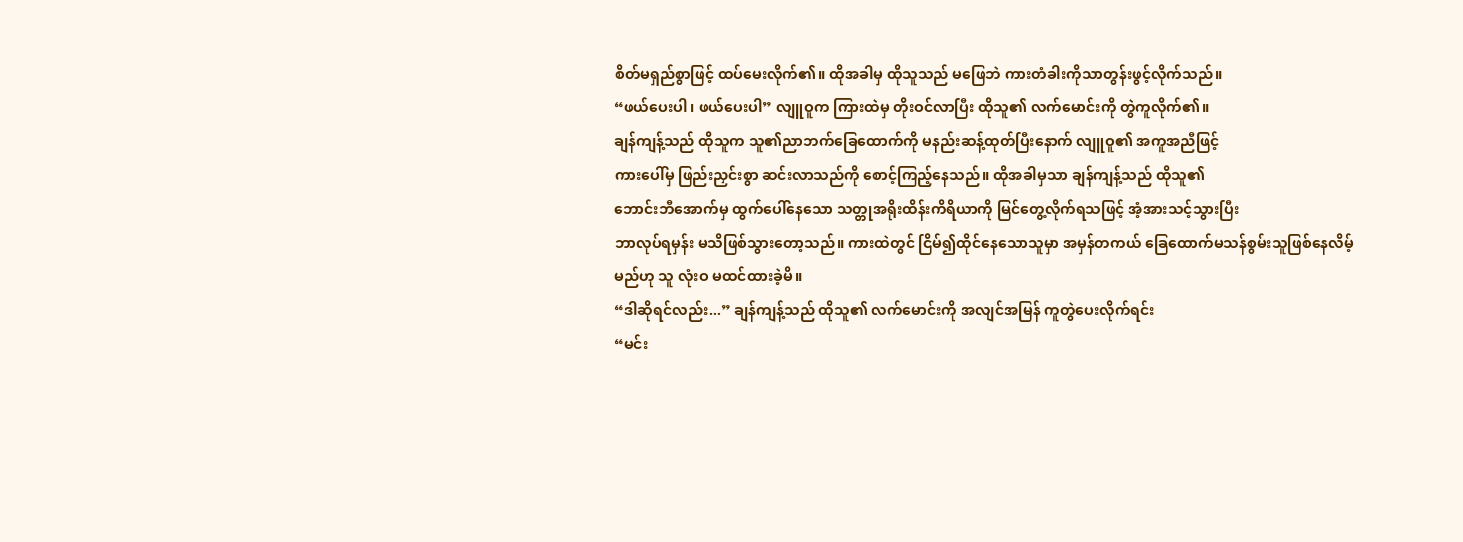စိတ်မရှည်စွာဖြင့် ထပ်မေးလိုက်၏။ ထိုအခါမှ ထိုသူသည် မဖြေဘဲ ကားတံခါးကိုသာတွန်းဖွင့်လိုက်သည်။
“ဖယ်ပေးပါ၊ ဖယ်ပေးပါ” လျူဝူက ကြားထဲမှ တိုးဝင်လာပြီး ထိုသူ၏ လက်မောင်းကို တွဲကူလိုက်၏။
ချန်ကျန့်သည် ထိုသူက သူ၏ညာဘက်ခြေထောက်ကို မနည်းဆန့်ထုတ်ပြီးနောက် လျူဝူ၏ အကူအညီဖြင့်
ကားပေါ်မှ ဖြည်းညှင်းစွာ ဆင်းလာသည်ကို စောင့်ကြည့်နေသည်။ ထိုအခါမှသာ ချန်ကျန့်သည် ထိုသူ၏
ဘောင်းဘီအောက်မှ ထွက်ပေါ်နေသော သတ္တုအရိုးထိန်းကိရိယာကို မြင်တွေ့လိုက်ရသဖြင့် အံ့အားသင့်သွားပြီး
ဘာလုပ်ရမှန်း မသိဖြစ်သွားတော့သည်။ ကားထဲတွင် ငြိမ်၍ထိုင်နေသောသူမှာ အမှန်တကယ် ခြေထောက်မသန်စွမ်းသူဖြစ်နေလိမ့်မည်ဟု သူ လုံးဝ မထင်ထားခဲ့မိ။
“ဒါဆိုရင်လည်း...” ချန်ကျန့်သည် ထိုသူ၏ လက်မောင်းကို အလျင်အမြန် ကူတွဲပေးလိုက်ရင်း
“မင်း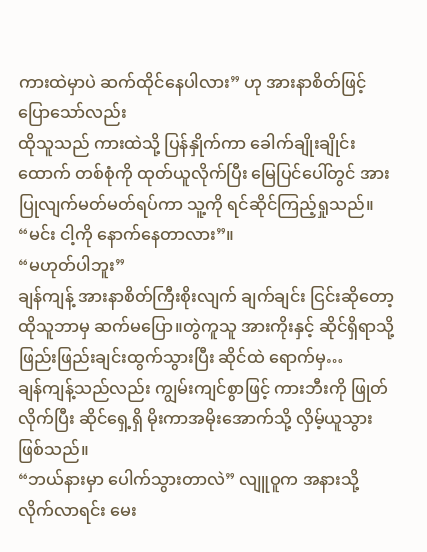ကားထဲမှာပဲ ဆက်ထိုင်နေပါလား” ဟု အားနာစိတ်ဖြင့် ပြောသော်လည်း
ထိုသူသည် ကားထဲသို့ ပြန်နှိုက်ကာ ခေါက်ချိုးချိုင်းထောက် တစ်စုံကို ထုတ်ယူလိုက်ပြီး မြေပြင်ပေါ်တွင် အားပြုလျက်မတ်မတ်ရပ်ကာ သူ့ကို ရင်ဆိုင်ကြည့်ရှုသည်။
“မင်း ငါ့ကို နောက်နေတာလား”။
“မဟုတ်ပါဘူး”
ချန်ကျန့် အားနာစိတ်ကြီးစိုးလျက် ချက်ချင်း ငြင်းဆိုတော့ ထိုသူဘာမှ ဆက်မပြော။တွဲကူသူ အားကိုးနှင့် ဆိုင်ရှိရာသို့ဖြည်းဖြည်းချင်းထွက်သွားပြီး ဆိုင်ထဲ ရောက်မှ…
ချန်ကျန့်သည်လည်း ကျွမ်းကျင်စွာဖြင့် ကားဘီးကို ဖြုတ်လိုက်ပြီး ဆိုင်ရှေ့ရှိ မိုးကာအမိုးအောက်သို့ လှိမ့်ယူသွားဖြစ်သည်။
“ဘယ်နားမှာ ပေါက်သွားတာလဲ” လျူဝူက အနားသို့ လိုက်လာရင်း မေး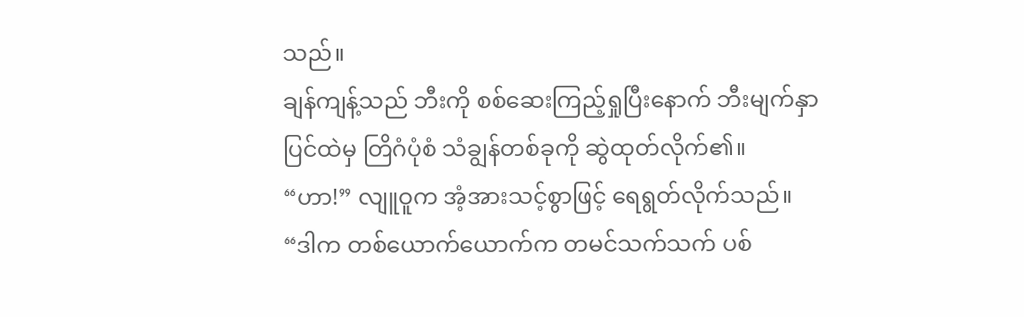သည်။
ချန်ကျန့်သည် ဘီးကို စစ်ဆေးကြည့်ရှုပြီးနောက် ဘီးမျက်နှာပြင်ထဲမှ တြိဂံပုံစံ သံချွန်တစ်ခုကို ဆွဲထုတ်လိုက်၏။
“ဟာ!” လျူဝူက အံ့အားသင့်စွာဖြင့် ရေရွတ်လိုက်သည်။
“ဒါက တစ်ယောက်ယောက်က တမင်သက်သက် ပစ်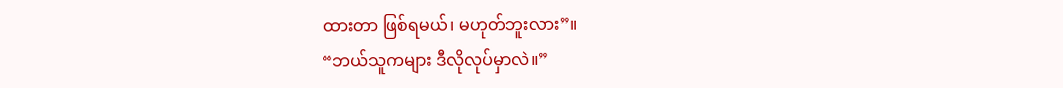ထားတာ ဖြစ်ရမယ်၊ မဟုတ်ဘူးလား”။
“ဘယ်သူကများ ဒီလိုလုပ်မှာလဲ။”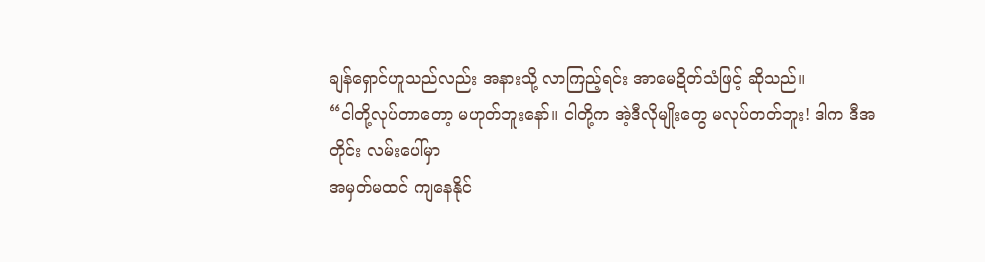ချန်ရှောင်ဟူသည်လည်း အနားသို့ လာကြည့်ရင်း အာမေဍိတ်သံဖြင့် ဆိုသည်။
“ငါတို့လုပ်တာတော့ မဟုတ်ဘူးနော်။ ငါတို့က အဲ့ဒီလိုမျိုးတွေ မလုပ်တတ်ဘူး! ဒါက ဒီအတိုင်း လမ်းပေါ်မှာ
အမှတ်မထင် ကျနေနိုင်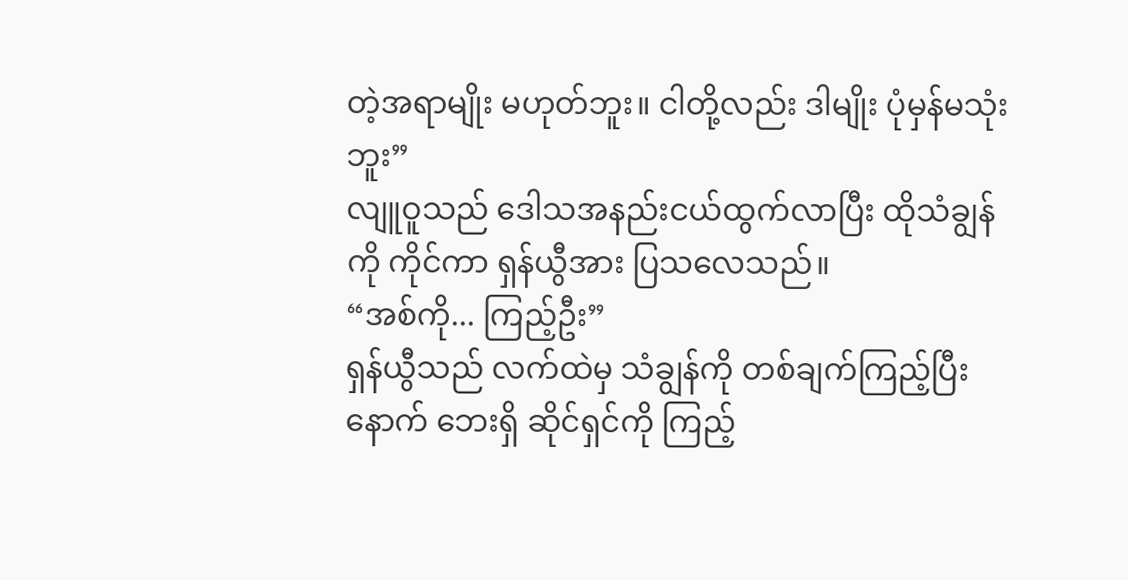တဲ့အရာမျိုး မဟုတ်ဘူး။ ငါတို့လည်း ဒါမျိုး ပုံမှန်မသုံးဘူး”
လျူဝူသည် ဒေါသအနည်းငယ်ထွက်လာပြီး ထိုသံချွန်ကို ကိုင်ကာ ရှန်ယွီအား ပြသလေသည်။
“အစ်ကို... ကြည့်ဦး”
ရှန်ယွီသည် လက်ထဲမှ သံချွန်ကို တစ်ချက်ကြည့်ပြီးနောက် ဘေးရှိ ဆိုင်ရှင်ကို ကြည့်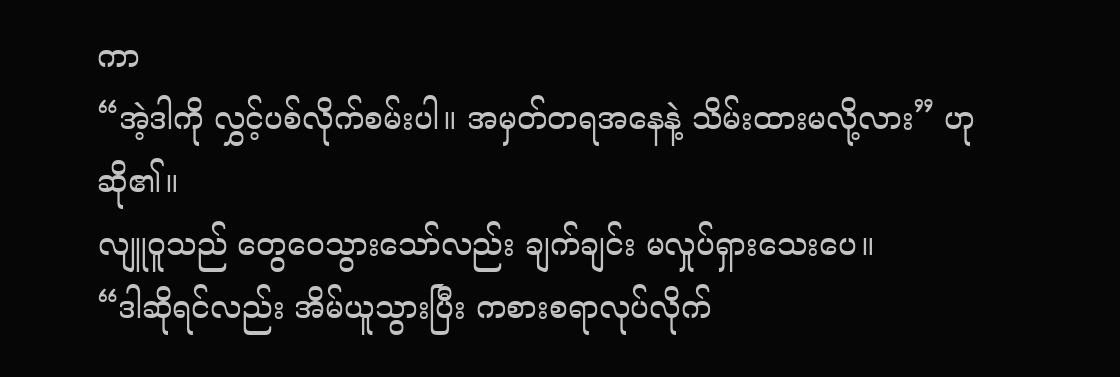ကာ
“အဲ့ဒါကို လွှင့်ပစ်လိုက်စမ်းပါ။ အမှတ်တရအနေနဲ့ သိမ်းထားမလို့လား” ဟု ဆို၏။
လျူဝူသည် တွေဝေသွားသော်လည်း ချက်ချင်း မလှုပ်ရှားသေးပေ။
“ဒါဆိုရင်လည်း အိမ်ယူသွားပြီး ကစားစရာလုပ်လိုက်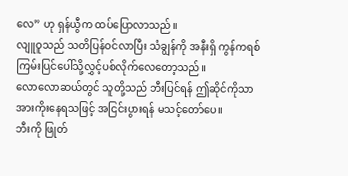လေ” ဟု ရှန်ယွီက ထပ်ပြောလာသည်။
လျူဝူသည် သတိပြန်ဝင်လာပြီး သံချွန်ကို အနီးရှိ ကွန်ကရစ်ကြမ်းပြင်ပေါ်သို့လွှင့်ပစ်လိုက်လေတော့သည်။
လောလောဆယ်တွင် သူတို့သည် ဘီးပြင်ရန် ဤဆိုင်ကိုသာ အားကိုးနေရသဖြင့် အငြင်းပွားရန် မသင့်တော်ပေ။
ဘီးကို ဖြုတ်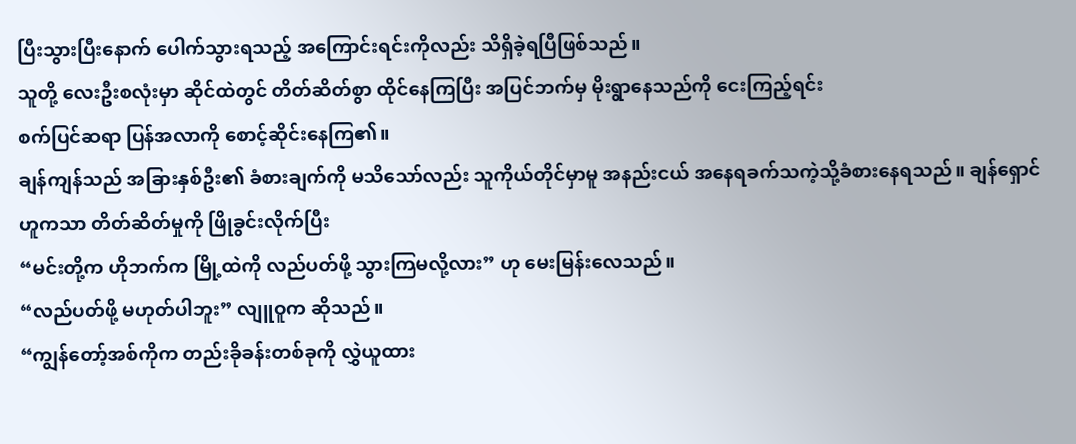ပြီးသွားပြီးနောက် ပေါက်သွားရသည့် အကြောင်းရင်းကိုလည်း သိရှိခဲ့ရပြီဖြစ်သည်။
သူတို့ လေးဦးစလုံးမှာ ဆိုင်ထဲတွင် တိတ်ဆိတ်စွာ ထိုင်နေကြပြီး အပြင်ဘက်မှ မိုးရွာနေသည်ကို ငေးကြည့်ရင်း
စက်ပြင်ဆရာ ပြန်အလာကို စောင့်ဆိုင်းနေကြ၏။
ချန်ကျန်သည် အခြားနှစ်ဦး၏ ခံစားချက်ကို မသိသော်လည်း သူကိုယ်တိုင်မှာမူ အနည်းငယ် အနေရခက်သကဲ့သို့ခံစားနေရသည်။ ချန်ရှောင်ဟူကသာ တိတ်ဆိတ်မှုကို ဖြိုခွင်းလိုက်ပြီး
“မင်းတို့က ဟိုဘက်က မြို့ထဲကို လည်ပတ်ဖို့ သွားကြမလို့လား” ဟု မေးမြန်းလေသည်။
“လည်ပတ်ဖို့ မဟုတ်ပါဘူး” လျူဝူက ဆိုသည်။
“ကျွန်တော့်အစ်ကိုက တည်းခိုခန်းတစ်ခုကို လွှဲယူထား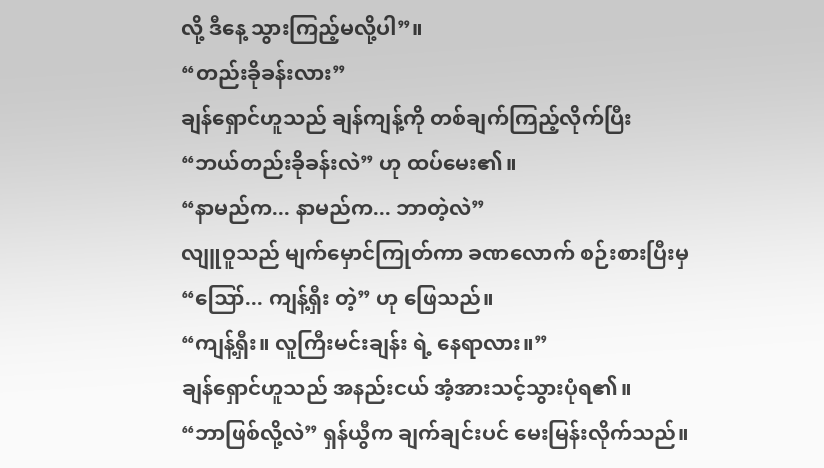လို့ ဒီနေ့ သွားကြည့်မလို့ပါ”။
“တည်းခိုခန်းလား”
ချန်ရှောင်ဟူသည် ချန်ကျန့်ကို တစ်ချက်ကြည့်လိုက်ပြီး
“ဘယ်တည်းခိုခန်းလဲ” ဟု ထပ်မေး၏။
“နာမည်က... နာမည်က... ဘာတဲ့လဲ”
လျူဝူသည် မျက်မှောင်ကြုတ်ကာ ခဏလောက် စဉ်းစားပြီးမှ
“ဪ... ကျန့်ရှီး တဲ့” ဟု ဖြေသည်။
“ကျန့်ရှီး။ လူကြီးမင်းချန်း ရဲ့ နေရာလား။”
ချန်ရှောင်ဟူသည် အနည်းငယ် အံ့အားသင့်သွားပုံရ၏။
“ဘာဖြစ်လို့လဲ” ရှန်ယွီက ချက်ချင်းပင် မေးမြန်းလိုက်သည်။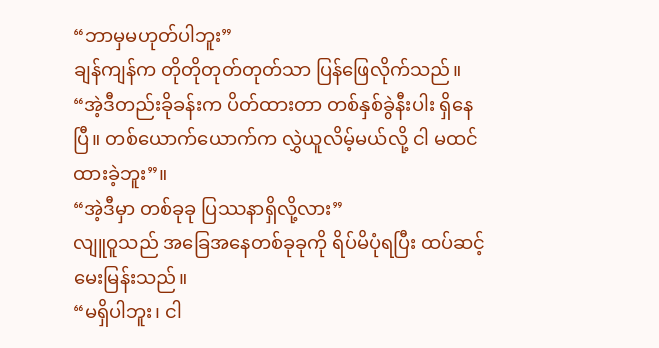“ဘာမှမဟုတ်ပါဘူး”
ချန်ကျန်က တိုတိုတုတ်တုတ်သာ ပြန်ဖြေလိုက်သည်။
“အဲ့ဒီတည်းခိုခန်းက ပိတ်ထားတာ တစ်နှစ်ခွဲနီးပါး ရှိနေပြီ။ တစ်ယောက်ယောက်က လွှဲယူလိမ့်မယ်လို့ ငါ မထင်ထားခဲ့ဘူး”။
“အဲ့ဒီမှာ တစ်ခုခု ပြဿနာရှိလို့လား”
လျူဝူသည် အခြေအနေတစ်ခုခုကို ရိပ်မိပုံရပြီး ထပ်ဆင့်မေးမြန်းသည်။
“မရှိပါဘူး၊ ငါ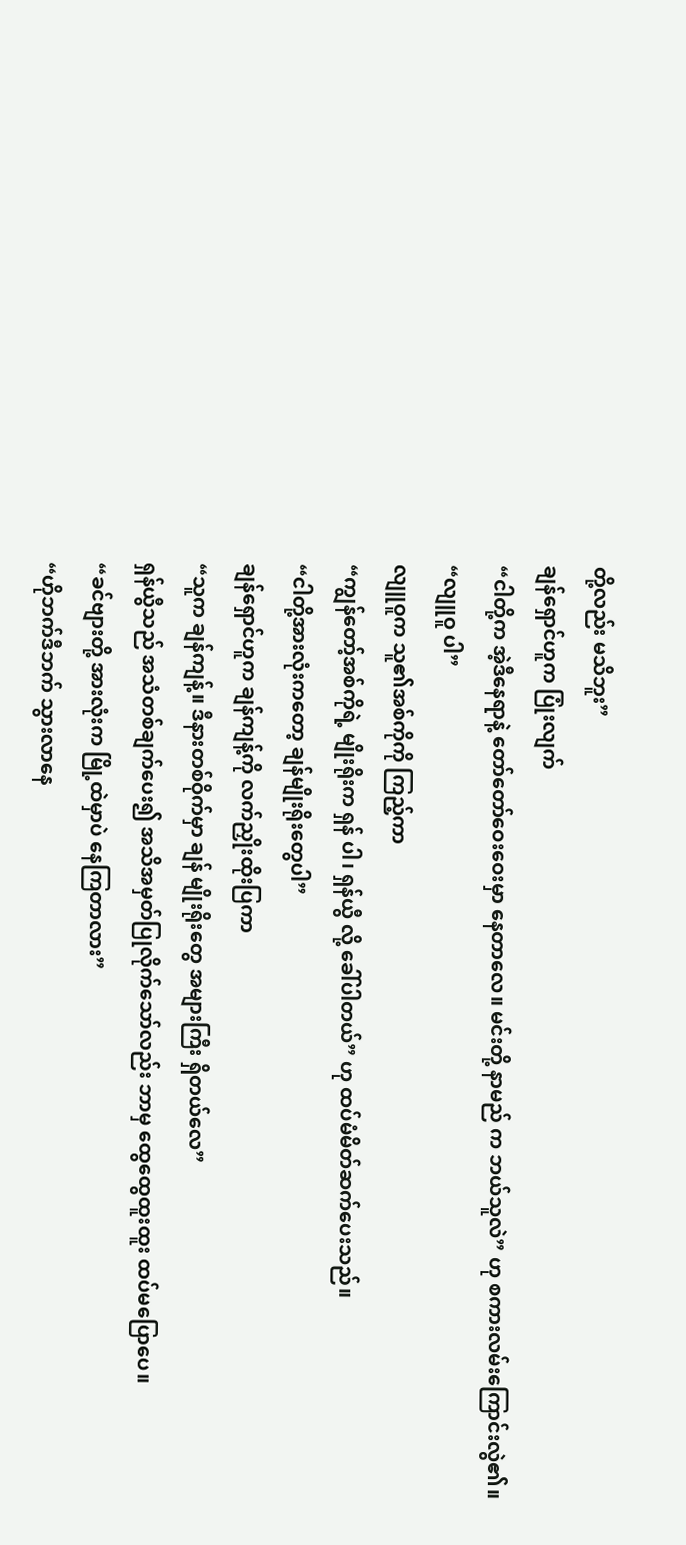တို့လည်း မသိဘူး”
ချန်ရှောင်ဟူက ပြုံးလျက်
“ငါတို့က အဲ့ဒီနေရာနဲ့ တော်တော်ဝေးဝေးမှာ နေတာလေ။ မင်းတို့ နာမည် က ဘယ်သူလဲ” ဟု စကားလမ်းကြောင်းလွဲ၏။
“လျူဝူ ပါ”
လျူဝူက သူ၏အစ်ကိုကို ကြည့်ကာ
“ကျွန်တော့်အစ်ကိုရဲ့ မျိုးရိုးက ရှန် ပါ၊ ရှန်ယွီ လို့ ခေါ်ပါတယ်” ဟု ထပ်မံမိတ်ဆက်ပေးသည်။
“ငါတို့အားလုံးကတော့ ချန်မျိုးရိုးတွေပါ”
ချန်ရှောင်ဟူက ချန်ကျန့်ကို လက်ညှိုးထိုးပြကာ
“သူက ချန်ကျန့်။ ဒီနားတစ်ဝိုက်မှာ ချန် မျိုးရိုးတွေ အများကြီး ရှိတယ်လေ”
ရှန်ယွီသည် အသံတစ်ချက်ပေး၍ အသိအမှတ်ပြုလိုက်သော်လည်း ဘာမှ ထွေထွေထူးထူး ထပ်မပြောပေ။
“ခင်ဗျားတို့ အားလုံးက မြို့ထဲမှာပဲ နေကြတာလား”
“ဟိုဘက်ဒီဘက် သွားလာနေ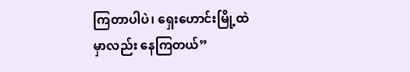ကြတာပါပဲ၊ ရှေးဟောင်းမြို့ထဲမှာလည်း နေကြတယ်”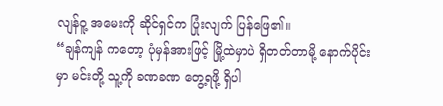လျန်ဝူ့ အမေးကို ဆိုင်ရှင်က ပြုံးလျက် ပြန်ဖြေ၏။
“ချန်ကျန် ကတော့ ပုံမှန်အားဖြင့် မြို့ထဲမှာပဲ ရှိတတ်တာမို့ နောက်ပိုင်းမှာ မင်းတို့ သူ့ကို ခဏခဏ တွေ့ရဖို့ ရှိပါ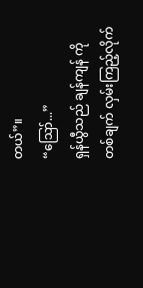တယ်”။
“ဪ...”
ရှန်ယွီသည် ချန်ကျန် ကို တစ်ချက် လှမ်းကြည့်လိုက်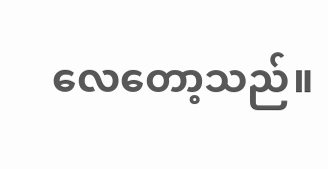လေတော့သည်။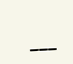___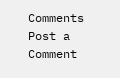Comments
Post a Comment